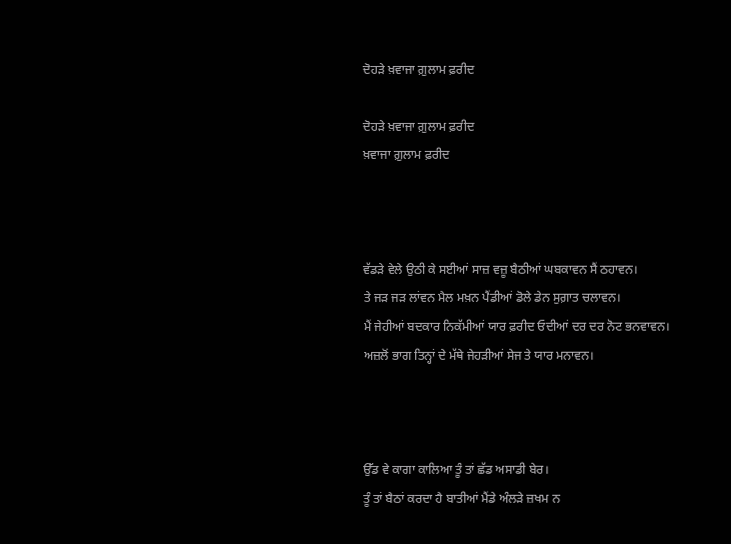ਦੋਹੜੇ ਖ਼ਵਾਜਾ ਗ਼ੁਲਾਮ ਫ਼ਰੀਦ

ਦੋਹੜੇ ਖ਼ਵਾਜਾ ਗ਼ੁਲਾਮ ਫ਼ਰੀਦ
ਖ਼ਵਾਜਾ ਗ਼ੁਲਾਮ ਫ਼ਰੀਦ



ਵੱਡੜੇ ਵੇਲੇ ਉਠੀ ਕੇ ਸਈਆਂ ਸਾਜ਼ ਵਜ਼ੂ ਬੈਠੀਆਂ ਘਬਕਾਵਨ ਸੈਂ ਠਹਾਵਨ।
ਤੇ ਜੜ ਜੜ ਲਾਂਵਨ ਮੈਲ ਮਖ਼ਨ ਪੈਂਡੀਆਂ ਡੋਲੇ ਡੇਨ ਸੁਗ਼ਾਤ ਚਲਾਵਨ।
ਮੈਂ ਜੇਹੀਆਂ ਬਦਕਾਰ ਨਿਕੱਮੀਆਂ ਯਾਰ ਫ਼ਰੀਦ ਓਦੀਆਂ ਦਰ ਦਰ ਨੋਟ ਭਨਵਾਵਨ।
ਅਜ਼ਲੋਂ ਭਾਗ ਤਿਨ੍ਹਾਂ ਦੇ ਮੱਥੇ ਜੇਹੜੀਆਂ ਸੇਜ ਤੇ ਯਾਰ ਮਨਾਵਨ।



ਉੱਡ ਵੇ ਕਾਗਾ ਕਾਲਿਆ ਤੂੰ ਤਾਂ ਛੱਡ ਅਸਾਡੀ ਬੇਰ।
ਤੂੰ ਤਾਂ ਬੈਠਾਂ ਕਰਦਾ ਹੈ ਬਾਤੀਆਂ ਮੈਂਡੇ ਅੰਲੜੇ ਜ਼ਖਮ ਨ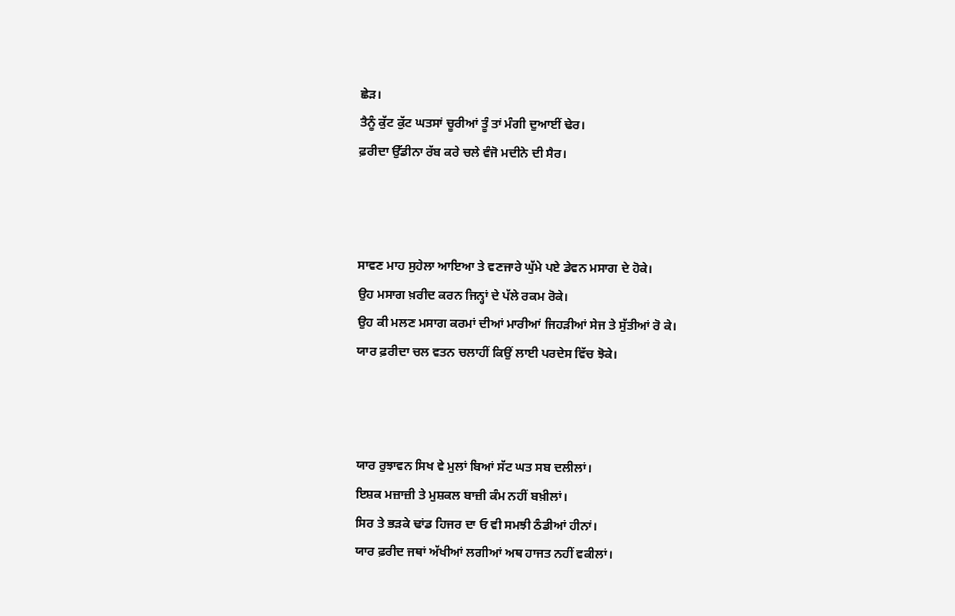ਛੇੜ।
ਤੈਨੂੰ ਕੁੱਟ ਕੁੱਟ ਘਤਸਾਂ ਚੂਰੀਆਂ ਤੂੰ ਤਾਂ ਮੰਗੀ ਦੁਆਈਂ ਢੇਰ।
ਫ਼ਰੀਦਾ ਉੱਡੀਨਾ ਰੱਬ ਕਰੇ ਚਲੇ ਵੰਜੋ ਮਦੀਨੇ ਦੀ ਸੈਰ।



ਸਾਵਣ ਮਾਹ ਸੁਹੇਲਾ ਆਇਆ ਤੇ ਵਣਜਾਰੇ ਘੁੱਮੇ ਪਏ ਡੇਵਨ ਮਸਾਗ ਦੇ ਹੋਕੇ।
ਉਹ ਮਸਾਗ ਖ਼ਰੀਦ ਕਰਨ ਜਿਨ੍ਹਾਂ ਦੇ ਪੱਲੇ ਰਕਮ ਰੋਕੇ।
ਉਹ ਕੀ ਮਲਣ ਮਸਾਗ ਕਰਮਾਂ ਦੀਆਂ ਮਾਰੀਆਂ ਜਿਹੜੀਆਂ ਸੇਜ ਤੇ ਸੁੱਤੀਆਂ ਰੋ ਕੇ।
ਯਾਰ ਫ਼ਰੀਦਾ ਚਲ ਵਤਨ ਚਲਾਹੀਂ ਕਿਉਂ ਲਾਈ ਪਰਦੇਸ ਵਿੱਚ ਝੋਕੇ।



ਯਾਰ ਰੁਝਾਵਨ ਸਿਖ ਵੇ ਮੁਲਾਂ ਬਿਆਂ ਸੱਟ ਘਤ ਸਬ ਦਲੀਲਾਂ।
ਇਸ਼ਕ ਮਜ਼ਾਜ਼ੀ ਤੇ ਮੁਸ਼ਕਲ ਬਾਜ਼ੀ ਕੰਮ ਨਹੀਂ ਬਖ਼ੀਲਾਂ।
ਸਿਰ ਤੇ ਭੜਕੇ ਢਾਂਡ ਹਿਜਰ ਦਾ ਓ ਵੀ ਸਮਝੀ ਠੰਡੀਆਂ ਹੀਨਾਂ।
ਯਾਰ ਫ਼ਰੀਦ ਜਥਾਂ ਅੱਖੀਆਂ ਲਗੀਆਂ ਅਥ ਹਾਜਤ ਨਹੀਂ ਵਕੀਲਾਂ।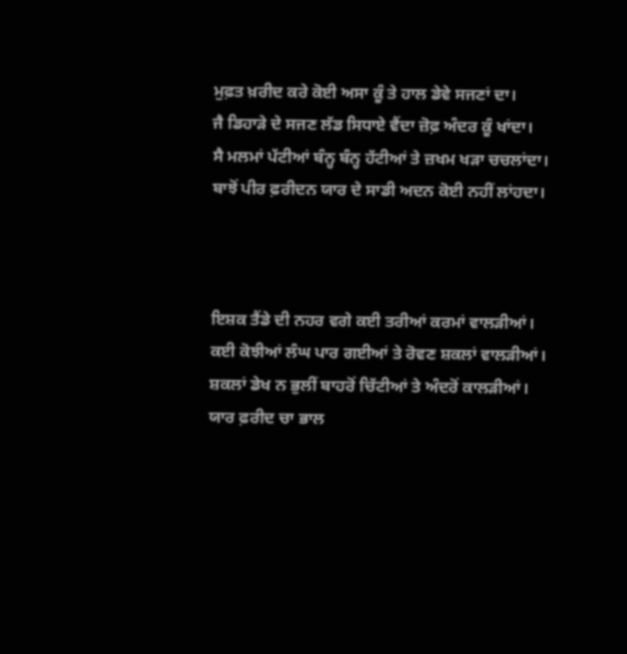ਮੁਫ਼ਤ ਖ਼ਰੀਦ ਕਰੇ ਕੋਈ ਅਸਾ ਕੂੰ ਤੇ ਹਾਲ ਡੇਵੇ ਸਜਣਾਂ ਦਾ।
ਜੈ ਡਿਹਾੜੇ ਦੇ ਸਜਣ ਲੱਡ ਸਿਧਾਏ ਵੈਂਦਾ ਜ਼ੋਫ਼ ਅੰਦਰ ਕੂੰ ਖਾਂਦਾ।
ਸੈ ਮਲਮਾਂ ਪੱਟੀਆਂ ਬੰਨ੍ਹ ਬੰਨ੍ਹ ਹੱਟੀਆਂ ਤੇ ਜ਼ਖਮ ਖੜਾ ਚਚਲਾਂਦਾ।
ਬਾਝੋਂ ਪੀਰ ਫ਼ਰੀਦਨ ਯਾਰ ਦੇ ਸਾਡੀ ਅਦਨ ਕੋਈ ਨਹੀਂ ਲਾਂਹਦਾ।



ਇਸ਼ਕ ਤੈਂਡੇ ਦੀ ਨਹਰ ਵਗੇ ਕਈ ਤਰੀਆਂ ਕਰਮਾਂ ਵਾਲੜੀਆਂ।
ਕਈ ਕੋਝੀਆਂ ਲੰਘ ਪਾਰ ਗਈਆਂ ਤੇ ਰੋਵਣ ਸ਼ਕਲਾਂ ਵਾਲੜੀਆਂ।
ਸ਼ਕਲਾਂ ਡੇਖ ਨ ਭੁਲੀਂ ਬਾਹਰੋਂ ਚਿੱਟੀਆਂ ਤੇ ਅੰਦਰੋਂ ਕਾਲੜੀਆਂ।
ਯਾਰ ਫ਼ਰੀਦ ਚਾ ਭਾਲ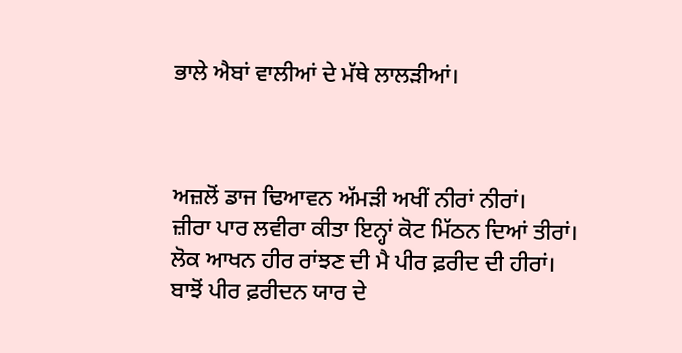ਭਾਲੇ ਐਬਾਂ ਵਾਲੀਆਂ ਦੇ ਮੱਥੇ ਲਾਲੜੀਆਂ।



ਅਜ਼ਲੋਂ ਡਾਜ ਢਿਆਵਨ ਅੱਮੜੀ ਅਖੀਂ ਨੀਰਾਂ ਨੀਰਾਂ।
ਜ਼ੀਰਾ ਪਾਰ ਲਵੀਰਾ ਕੀਤਾ ਇਨ੍ਹਾਂ ਕੋਟ ਮਿੱਠਨ ਦਿਆਂ ਤੀਰਾਂ।
ਲੋਕ ਆਖਨ ਹੀਰ ਰਾਂਝਣ ਦੀ ਮੈ ਪੀਰ ਫ਼ਰੀਦ ਦੀ ਹੀਰਾਂ।
ਬਾਝੋਂ ਪੀਰ ਫ਼ਰੀਦਨ ਯਾਰ ਦੇ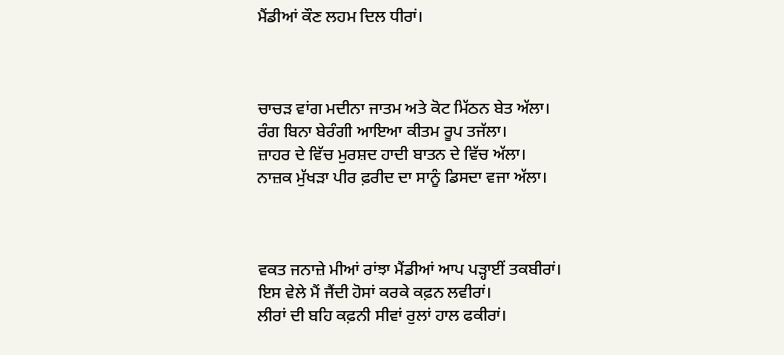ਮੈਂਡੀਆਂ ਕੌਣ ਲਹਮ ਦਿਲ ਧੀਰਾਂ।



ਚਾਚੜ ਵਾਂਗ ਮਦੀਨਾ ਜਾਤਮ ਅਤੇ ਕੋਟ ਮਿੱਠਨ ਬੇਤ ਅੱਲਾ।
ਰੰਗ ਬਿਨਾ ਬੇਰੰਗੀ ਆਇਆ ਕੀਤਮ ਰੂਪ ਤਜੱਲਾ।
ਜ਼ਾਹਰ ਦੇ ਵਿੱਚ ਮੁਰਸ਼ਦ ਹਾਦੀ ਬਾਤਨ ਦੇ ਵਿੱਚ ਅੱਲਾ।
ਨਾਜ਼ਕ ਮੁੱਖੜਾ ਪੀਰ ਫ਼ਰੀਦ ਦਾ ਸਾਨੂੰ ਡਿਸਦਾ ਵਜਾ ਅੱਲਾ।



ਵਕਤ ਜਨਾਜ਼ੇ ਮੀਆਂ ਰਾਂਝਾ ਮੈਂਡੀਆਂ ਆਪ ਪੜ੍ਹਾਈਂ ਤਕਬੀਰਾਂ।
ਇਸ ਵੇਲੇ ਮੈਂ ਜੈਂਦੀ ਹੋਸਾਂ ਕਰਕੇ ਕਫ਼ਨ ਲਵੀਰਾਂ।
ਲੀਰਾਂ ਦੀ ਬਹਿ ਕਫ਼ਨੀ ਸੀਵਾਂ ਰੁਲਾਂ ਹਾਲ ਫਕੀਰਾਂ।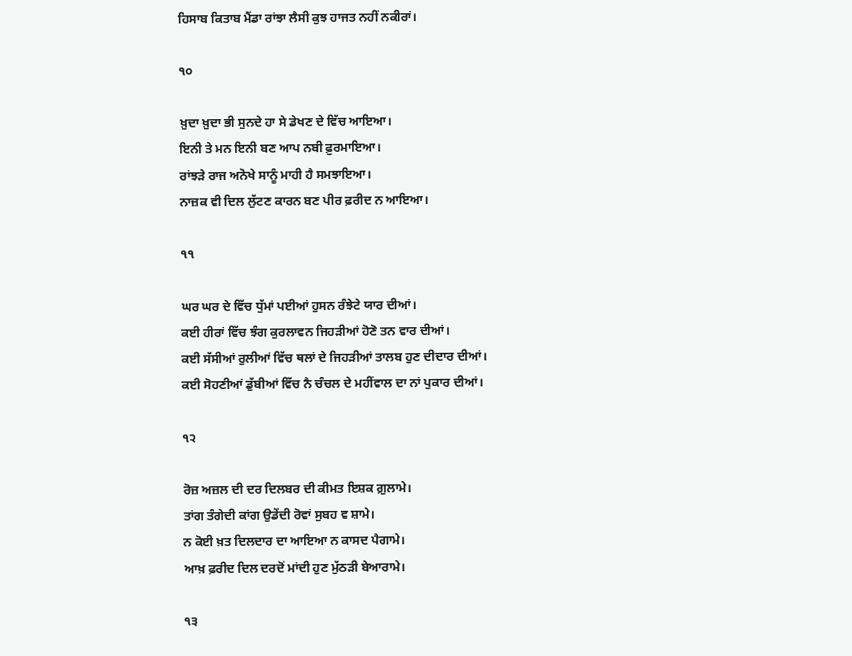ਹਿਸਾਬ ਕਿਤਾਬ ਮੈਂਡਾ ਰਾਂਝਾ ਲੈਸੀ ਕੁਝ ਹਾਜਤ ਨਹੀਂ ਨਕੀਰਾਂ।

੧੦

ਖ਼ੁਦਾ ਖ਼ੁਦਾ ਭੀ ਸੁਨਦੇ ਹਾ ਸੇ ਡੇਖਣ ਦੇ ਵਿੱਚ ਆਇਆ।
ਇਨੀ ਤੇ ਮਨ ਇਨੀ ਬਣ ਆਪ ਨਬੀ ਫ਼ੁਰਮਾਇਆ।
ਰਾਂਝੜੇ ਰਾਜ ਅਨੋਖੇ ਸਾਨੂੰ ਮਾਹੀ ਹੈ ਸਮਝਾਇਆ।
ਨਾਜ਼ਕ ਵੀ ਦਿਲ ਲੁੱਟਣ ਕਾਰਨ ਬਣ ਪੀਰ ਫ਼ਰੀਦ ਨ ਆਇਆ।

੧੧

ਘਰ ਘਰ ਦੇ ਵਿੱਚ ਧੁੱਮਾਂ ਪਈਆਂ ਹੁਸਨ ਰੰਝੇਟੇ ਯਾਰ ਦੀਆਂ।
ਕਈ ਹੀਰਾਂ ਵਿੱਚ ਝੰਗ ਕੁਰਲਾਵਨ ਜਿਹੜੀਆਂ ਹੋਣੋ ਤਨ ਵਾਰ ਦੀਆਂ।
ਕਈ ਸੱਸੀਆਂ ਰੁਲੀਆਂ ਵਿੱਚ ਥਲਾਂ ਦੇ ਜਿਹੜੀਆਂ ਤਾਲਬ ਹੁਣ ਦੀਦਾਰ ਦੀਆਂ।
ਕਈ ਸੋਹਣੀਆਂ ਡੁੱਬੀਆਂ ਵਿੱਚ ਨੈ ਚੰਚਲ ਦੇ ਮਹੀਂਵਾਲ ਦਾ ਨਾਂ ਪੁਕਾਰ ਦੀਆਂ।

੧੨

ਰੋਜ਼ ਅਜ਼ਲ ਦੀ ਦਰ ਦਿਲਬਰ ਦੀ ਕੀਮਤ ਇਸ਼ਕ ਗ਼ੁਲਾਮੇ।
ਤਾਂਗ ਤੰਗੇਦੀ ਕਾਂਗ ਉਡੇਂਦੀ ਰੋਵਾਂ ਸੁਬਹ ਵ ਸ਼ਾਮੇ।
ਨ ਕੋਈ ਖ਼ਤ ਦਿਲਦਾਰ ਦਾ ਆਇਆ ਨ ਕਾਸਦ ਪੈਗਾਮੇ।
ਆਖ਼ ਫ਼ਰੀਦ ਦਿਲ ਦਰਦੋਂ ਮਾਂਦੀ ਹੁਣ ਮੁੱਠੜੀ ਬੇਆਰਾਮੇ।

੧੩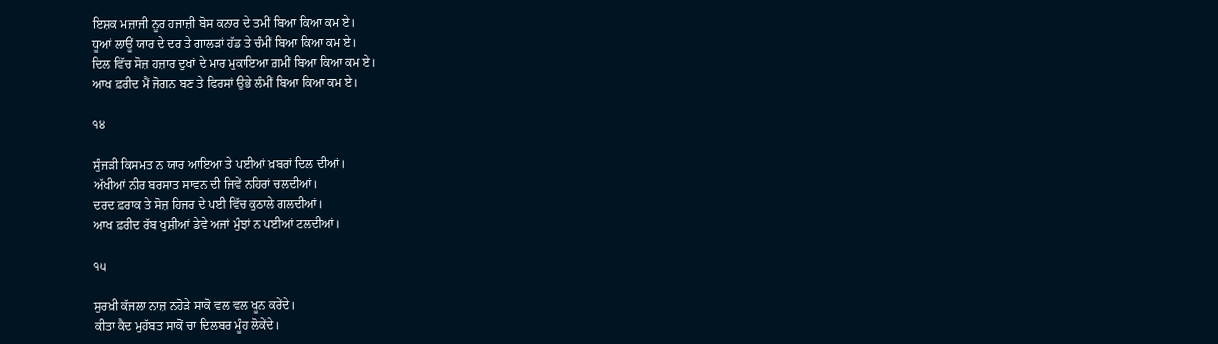ਇਸ਼ਕ ਮਜ਼ਾਜੀ ਨੂਰ ਹਜਾਜ਼ੀ ਬੋਸ ਕਨਾਰ ਦੇ ਤਮੀਂ ਬਿਆ ਕਿਆ ਕਮ ਏ।
ਧੂਆਂ ਲਾਊਂ ਯਾਰ ਦੇ ਦਰ ਤੇ ਗਾਲੜਾਂ ਹੱਡ ਤੇ ਚੰਮੀਂ ਬਿਆ ਕਿਆ ਕਮ ਏ।
ਦਿਲ ਵਿੱਚ ਸੋਜ਼ ਹਜ਼ਾਰ ਦੁਖਾਂ ਦੇ ਮਾਰ ਮੁਕਾਇਆ ਗ਼ਮੀਂ ਬਿਆ ਕਿਆ ਕਮ ਏ।
ਆਖ ਫ਼ਰੀਦ ਮੈਂ ਜੋਗਨ ਬਣ ਤੇ ਫਿਰਸਾਂ ਉਭੇ ਲੰਮੀਂ ਬਿਆ ਕਿਆ ਕਮ ਏ।

੧੪

ਸੁੰਜੜੀ ਕਿਸਮਤ ਨ ਯਾਰ ਆਇਆ ਤੇ ਪਈਆਂ ਖ਼ਬਰਾਂ ਦਿਲ ਦੀਆਂ।
ਅੱਖੀਆਂ ਨੀਰ ਬਰਸਾਤ ਸਾਵਨ ਦੀ ਜਿਵੇਂ ਨਹਿਰਾਂ ਚਲਦੀਆਂ।
ਦਰਦ ਫ਼ਰਾਕ ਤੇ ਸੋਜ਼ ਹਿਜਰ ਦੇ ਪਈ ਵਿੱਚ ਕੁਠਾਲੇ ਗਲਦੀਆਂ।
ਆਖ ਫ਼ਰੀਦ ਰੱਬ ਖੁਸ਼ੀਆਂ ਡੇਵੇ ਅਜਾਂ ਮੁੰਝਾਂ ਨ ਪਈਆਂ ਟਲਦੀਆਂ।

੧੫

ਸੁਰਖ਼ੀ ਕੱਜਲਾ ਨਾਜ਼ ਨਹੋੜੇ ਸਾਕੋ ਵਲ ਵਲ ਖੂਨ ਕਰੇਂਦੇ।
ਕੀਤਾ ਕੈਦ ਮੁਹੱਬਤ ਸਾਕੋਂ ਚਾ ਦਿਲਬਰ ਮੂੰਹ ਲੋਕੇਂਦੇ।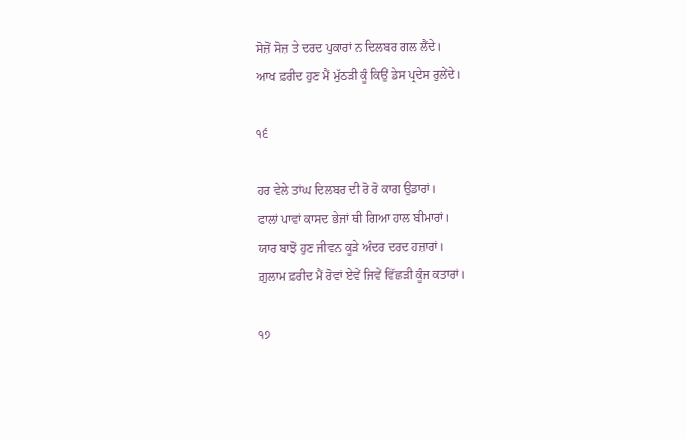ਸੋਜ਼ੋਂ ਸੋਜ਼ ਤੇ ਦਰਦ ਪੁਕਾਰਾਂ ਨ ਦਿਲਬਰ ਗਲ ਲੈਂਦੇ।
ਆਖ ਫ਼ਰੀਦ ਹੁਣ ਮੈਂ ਮੁੱਠੜੀ ਕੂੰ ਕਿਉਂ ਡੇਸ ਪ੍ਰਦੇਸ ਰੁਲੇਂਦੇ।

੧੬

ਹਰ ਵੇਲੇ ਤਾਂਘ ਦਿਲਬਰ ਦੀ ਰੋ ਰੋ ਕਾਗ ਉਡਾਰਾਂ।
ਫਾਲਾਂ ਪਾਵਾਂ ਕਾਸਦ ਭੇਜਾਂ ਥੀ ਗਿਆ ਹਾਲ ਬੀਮਾਰਾਂ।
ਯਾਰ ਬਾਝੋਂ ਹੁਣ ਜੀਵਨ ਕੂੜੇ ਅੰਦਰ ਦਰਦ ਹਜ਼ਾਰਾਂ।
ਗ਼ੁਲਾਮ ਫ਼ਰੀਦ ਮੈਂ ਰੋਵਾਂ ਏਵੇਂ ਜਿਵੇਂ ਵਿੱਛੜੀ ਕੂੰਜ ਕਤਾਰਾਂ।

੧੭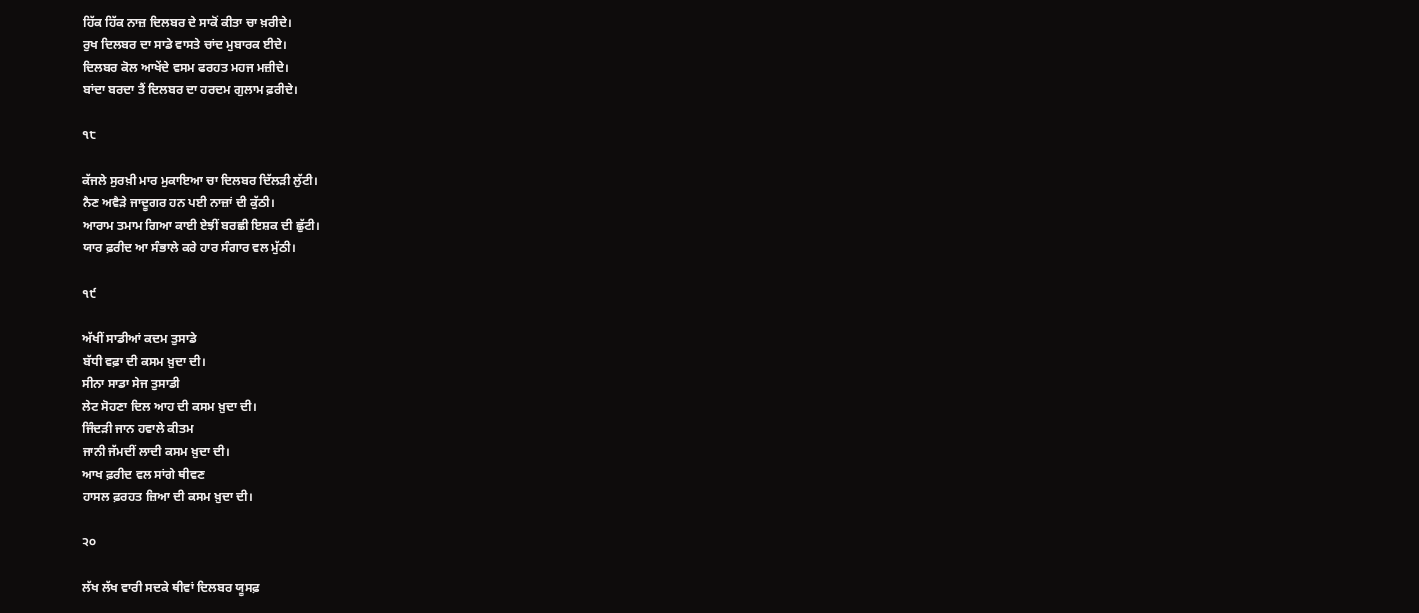ਹਿੱਕ ਹਿੱਕ ਨਾਜ਼ ਦਿਲਬਰ ਦੇ ਸਾਕੋਂ ਕੀਤਾ ਚਾ ਖ਼ਰੀਦੇ।
ਰੁਖ ਦਿਲਬਰ ਦਾ ਸਾਡੇ ਵਾਸਤੇ ਚਾਂਦ ਮੁਬਾਰਕ ਈਦੇ।
ਦਿਲਬਰ ਕੋਲ ਆਖੇਂਦੇ ਵਸਮ ਫਰਹਤ ਮਹਜ ਮਜ਼ੀਦੇ।
ਬਾਂਦਾ ਬਰਦਾ ਤੈਂ ਦਿਲਬਰ ਦਾ ਹਰਦਮ ਗੁਲਾਮ ਫ਼ਰੀਦੇ।

੧੮

ਕੱਜਲੇ ਸੁਰਖ਼ੀ ਮਾਰ ਮੁਕਾਇਆ ਚਾ ਦਿਲਬਰ ਦਿੱਲੜੀ ਲੁੱਟੀ।
ਨੈਣ ਅਵੈੜੇ ਜਾਦੂਗਰ ਹਨ ਪਈ ਨਾਜ਼ਾਂ ਦੀ ਕੁੱਠੀ।
ਆਰਾਮ ਤਮਾਮ ਗਿਆ ਕਾਈ ਏਝੀਂ ਬਰਛੀ ਇਸ਼ਕ ਦੀ ਛੁੱਟੀ।
ਯਾਰ ਫ਼ਰੀਦ ਆ ਸੰਭਾਲੇ ਕਰੇ ਹਾਰ ਸੰਗਾਰ ਵਲ ਮੁੱਠੀ।

੧੯

ਅੱਖੀਂ ਸਾਡੀਆਂ ਕਦਮ ਤੁਸਾਡੇ
ਬੱਧੀ ਵਫ਼ਾ ਦੀ ਕਸਮ ਖ਼ੁਦਾ ਦੀ।
ਸੀਨਾ ਸਾਡਾ ਸੇਜ ਤੁਸਾਡੀ
ਲੇਟ ਸੋਹਣਾ ਦਿਲ ਆਹ ਦੀ ਕਸਮ ਖ਼ੁਦਾ ਦੀ।
ਜਿੰਦੜੀ ਜਾਨ ਹਵਾਲੇ ਕੀਤਮ
ਜਾਨੀ ਜੱਮਦੀਂ ਲਾਦੀ ਕਸਮ ਖ਼ੁਦਾ ਦੀ।
ਆਖ ਫ਼ਰੀਦ ਵਲ ਸਾਂਗੇ ਥੀਵਣ
ਹਾਸਲ ਫ਼ਰਹਤ ਜ਼ਿਆ ਦੀ ਕਸਮ ਖ਼ੁਦਾ ਦੀ।

੨੦

ਲੱਖ ਲੱਖ ਵਾਰੀ ਸਦਕੇ ਥੀਵਾਂ ਦਿਲਬਰ ਯੂਸਫ਼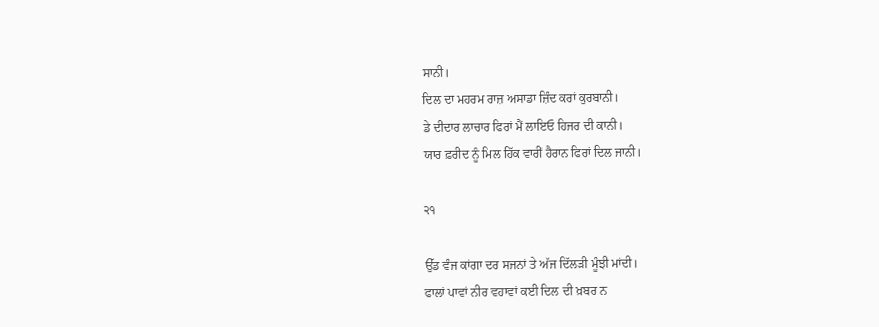ਸਾਨੀ।
ਦਿਲ ਦਾ ਮਹਰਮ ਰਾਜ਼ ਅਸਾਡਾ ਜ਼ਿੰਦ ਕਰਾਂ ਕੁਰਬਾਨੀ।
ਡੇ ਦੀਦਾਰ ਲਾਚਾਰ ਫਿਰਾਂ ਮੈਂ ਲਾਇਓ ਹਿਜਰ ਦੀ ਕਾਨੀ।
ਯਾਰ ਫ਼ਰੀਦ ਨੂੰ ਮਿਲ ਹਿੱਕ ਵਾਰੀਂ ਹੈਰਾਨ ਫਿਰਾਂ ਦਿਲ ਜਾਨੀ।

੨੧

ਉੱਡ ਵੰਜ ਕਾਂਗਾ ਦਰ ਸਜਨਾਂ ਤੇ ਅੱਜ ਦਿੱਲੜੀ ਮੂੰਝੀ ਮਾਂਦੀ।
ਫਾਲਾਂ ਪਾਵਾਂ ਨੀਰ ਵਹਾਵਾਂ ਕਈ ਦਿਲ ਦੀ ਖ਼ਬਰ ਨ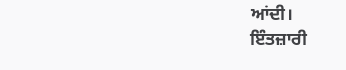ਆਂਦੀ।
ਇੰਤਜ਼ਾਰੀ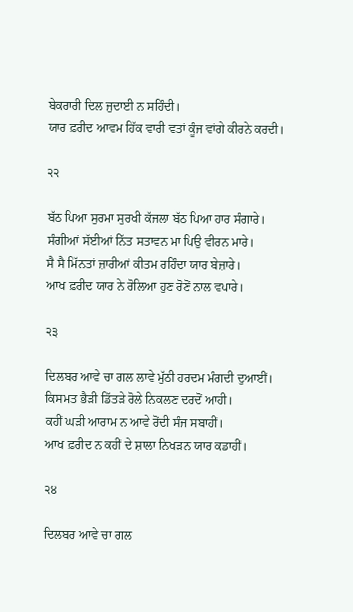ਬੇਕਰਾਰੀ ਦਿਲ ਜੁਦਾਈ ਨ ਸਹਿੰਦੀ।
ਯਾਰ ਫ਼ਰੀਦ ਆਵਮ ਹਿੱਕ ਵਾਰੀ ਵਤਾਂ ਕੂੰਜ ਵਾਂਗੇ ਕੀਰਨੇ ਕਰਦੀ।

੨੨

ਬੱਠ ਪਿਆ ਸੁਰਮਾ ਸੁਰਖੀ ਕੱਜਲਾ ਬੱਠ ਪਿਆ ਹਾਰ ਸੰਗਾਰੇ।
ਸੰਗੀਆਂ ਸੱਈਆਂ ਨਿੱਤ ਸਤਾਵਨ ਮਾ ਪਿਉ ਵੀਰਨ ਮਾਰੇ।
ਸੈ ਸੈ ਮਿੱਨਤਾਂ ਜ਼ਾਰੀਆਂ ਕੀਤਮ ਰਹਿੰਦਾ ਯਾਰ ਬੇਜ਼ਾਰੇ।
ਆਖ ਫ਼ਰੀਦ ਯਾਰ ਨੇ ਰੋਲਿਆ ਹੁਣ ਰੋਣੋਂ ਨਾਲ ਵਪਾਰੇ।

੨੩

ਦਿਲਬਰ ਆਵੇ ਚਾ ਗਲ ਲਾਵੇ ਮੁੱਠੀ ਹਰਦਮ ਮੰਗਦੀ ਦੁਆਈਂ।
ਕਿਸਮਤ ਭੈੜੀ ਡਿੱਤੜੇ ਰੋਲੇ ਨਿਕਲਣ ਦਰਦੋਂ ਆਹੀ।
ਕਹੀਂ ਘੜੀ ਆਰਾਮ ਨ ਆਵੇ ਰੋਂਦੀ ਸੰਜ ਸਬਾਹੀਂ।
ਆਖ ਫ਼ਰੀਦ ਨ ਕਹੀਂ ਦੇ ਸ਼ਾਲਾ ਨਿਖੜਨ ਯਾਰ ਕਡਾਹੀਂ।

੨੪

ਦਿਲਬਰ ਆਵੇ ਚਾ ਗਲ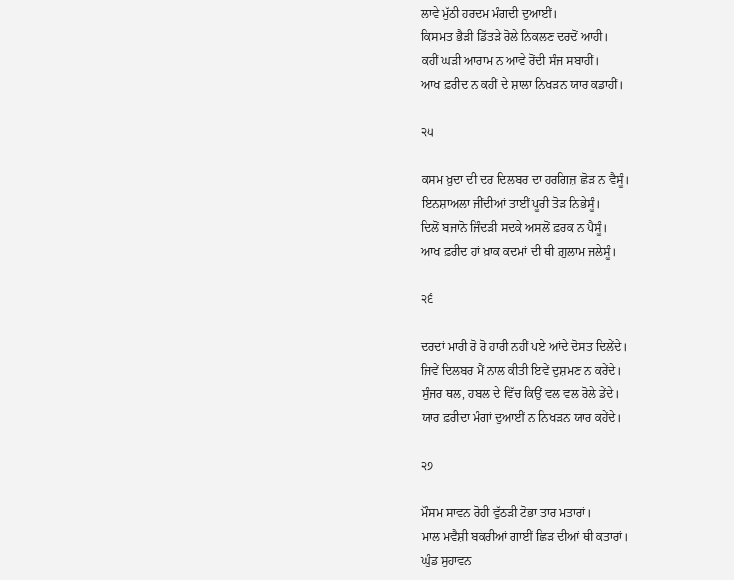ਲਾਵੇ ਮੁੱਠੀ ਹਰਦਮ ਮੰਗਦੀ ਦੁਆਈਂ।
ਕਿਸਮਤ ਭੈੜੀ ਡਿੱਤੜੇ ਰੋਲੇ ਨਿਕਲਣ ਦਰਦੋਂ ਆਹੀ।
ਕਹੀਂ ਘੜੀ ਆਰਾਮ ਨ ਆਵੇ ਰੋਂਦੀ ਸੰਜ ਸਬਾਹੀਂ।
ਆਖ ਫ਼ਰੀਦ ਨ ਕਹੀਂ ਦੇ ਸ਼ਾਲਾ ਨਿਖੜਨ ਯਾਰ ਕਡਾਹੀਂ।

੨੫

ਕਸਮ ਖ਼ੁਦਾ ਦੀ ਦਰ ਦਿਲਬਰ ਦਾ ਹਰਗਿਜ਼ ਛੋੜ ਨ ਵੈਸੂੰ।
ਇਨਸ਼ਾਅਲਾ ਜੀਂਦੀਆਂ ਤਾਈਂ ਪੂਰੀ ਤੋੜ ਨਿਭੇਸੂੰ।
ਦਿਲੋਂ ਬਜਾਨੋ ਜਿੰਦੜੀ ਸਦਕੇ ਅਸਲੋਂ ਫ਼ਰਕ ਨ ਪੈਸੂੰ।
ਆਖ ਫ਼ਰੀਦ ਹਾਂ ਖ਼ਾਕ ਕਦਮਾਂ ਦੀ ਥੀ ਗ਼ੁਲਾਮ ਜਲੇਸੂੰ।

੨੬

ਦਰਦਾਂ ਮਾਰੀ ਰੋ ਰੋ ਹਾਰੀ ਨਹੀਂ ਪਏ ਆਂਦੇ ਦੋਸਤ ਦਿਲੇਂਦੇ।
ਜਿਵੇਂ ਦਿਲਬਰ ਮੈਂ ਨਾਲ ਕੀਤੀ ਇਵੇਂ ਦੁਸ਼ਮਣ ਨ ਕਰੇਂਦੇ।
ਸੁੰਜਰ ਥਲ, ਹਬਲ ਦੇ ਵਿੱਚ ਕਿਉਂ ਵਲ ਵਲ ਰੋਲੇ ਡੇਂਦੇ।
ਯਾਰ ਫ਼ਰੀਦਾ ਮੰਗਾਂ ਦੁਆਈਂ ਨ ਨਿਖੜਨ ਯਾਰ ਕਹੇਂਦੇ।

੨੭

ਮੌਸਮ ਸਾਵਨ ਰੋਹੀ ਵੁੱਠੜੀ ਟੋਭਾ ਤਾਰ ਮਤਾਰਾਂ।
ਮਾਲ ਮਵੈਸ਼ੀ ਬਕਰੀਆਂ ਗਾਈਂ ਛਿੜ ਦੀਆਂ ਥੀ ਕਤਾਰਾਂ।
ਘੁੰਡ ਸੁਹਾਵਨ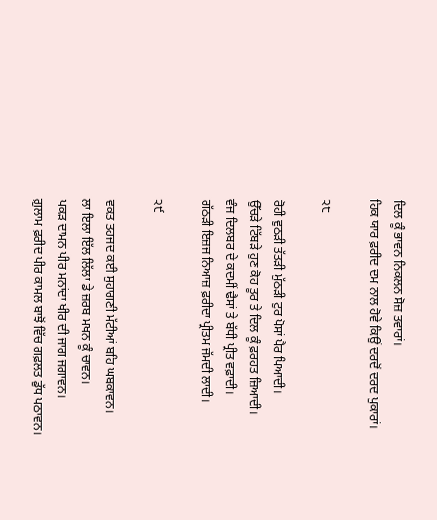ਦਿਲ ਕੂੰ ਭਾਵਨ ਨਿਕਲਨ ਸੋਜ਼ ਤਵਾਰਾਂ।
ਹਿਕ ਯਾਰ ਫ਼ਰੀਦ ਦਮ ਨਾਲ ਹੋਵੇ ਕਿਉਂ ਦਰਦੋਂ ਦਰਦ ਪੁਕਾਰਾਂ।

੨੮

ਰੋਹੀ ਵੁਠੜੀ ਤੱਤੜੀ ਮੁੱਠੜੀ ਟੁਰ ਪੋਸਾਂ ਪੈਰ ਪਿਆਦੀ।
ਉੱਚੜੇ ਟਿੱਬੜੇ ਹੁਣ ਕੋਹ ਤੂਰ ਤੇ ਦਿਲ ਕੂੰ ਫ਼ਰਹਤ ਜ਼ਿਆਦੀ।
ਵੰਜ ਦਿਲਬਰ ਦੇ ਕਦਮੀਂ ਢੈਸਾਂ ਤੇ ਬੱਧੀ ਪ੍ਰੀਤ ਵਫ਼ਾਦੀ।
ਗੱਠੜੀ ਇਜ਼ਜ ਨਿਆਜ਼ ਫ਼ਰੀਦਾ ਪ੍ਰੀਤਮ ਜੱਮਦੀ ਲਾਦੀ।

੨੯

ਵਕਤ ਤਹਜਦ ਕਈ ਸੁਹਾਗਣੀ ਮੱਟੀਆਂ ਬਹਿ ਘਬਕਾਵਨ।
ਲਾ ਇਲਾ ਇੱਲ ਲਿੱਲਾ ਡੇ ਜ਼ਰਬ ਮਖਨ ਕੂੰ ਚਾਵਨ।
ਪਕੜ ਦਾਮਨ ਪੀਰ ਮਨਾਂਦਾ ਖੀਰ ਦੀ ਜਾਗ ਜਗਾਵਨ।
ਗ਼ੁਲਾਮ ਫ਼ਰੀਦ ਪੀਰ ਕਾਮਲ ਬਾਝੋਂ ਵਿੱਚ ਗਫ਼ਲਤ ਡੁੱਧ ਪਠਾਵਨ।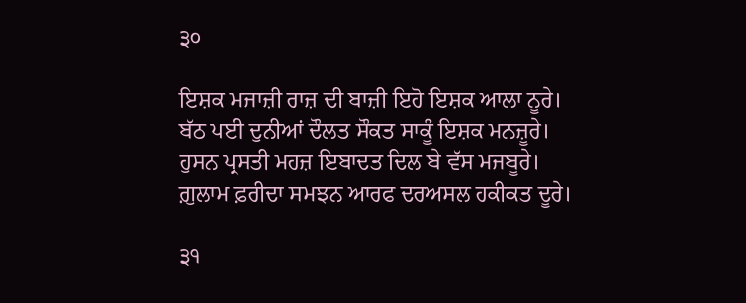੩੦

ਇਸ਼ਕ ਮਜਾਜ਼ੀ ਰਾਜ਼ ਦੀ ਬਾਜ਼ੀ ਇਹੋ ਇਸ਼ਕ ਆਲਾ ਨੂਰੇ।
ਬੱਠ ਪਈ ਦੁਨੀਆਂ ਦੌਲਤ ਸੌਕਤ ਸਾਕੂੰ ਇਸ਼ਕ ਮਨਜ਼ੂਰੇ।
ਹੁਸਨ ਪ੍ਰਸਤੀ ਮਹਜ਼ ਇਬਾਦਤ ਦਿਲ ਬੇ ਵੱਸ ਮਜਬੂਰੇ।
ਗ਼ੁਲਾਮ ਫ਼ਰੀਦਾ ਸਮਝਨ ਆਰਫ ਦਰਅਸਲ ਹਕੀਕਤ ਦੂਰੇ।

੩੧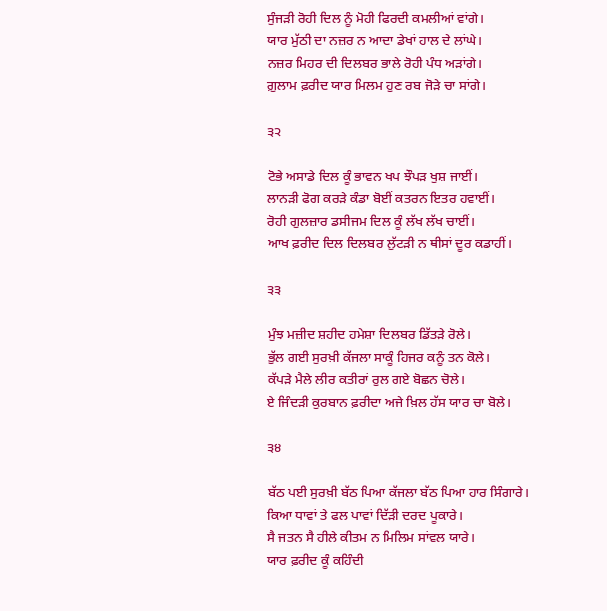ਸੁੰਜੜੀ ਰੋਹੀ ਦਿਲ ਨੂੰ ਮੋਹੀ ਫਿਰਦੀ ਕਮਲੀਆਂ ਵਾਂਗੇ।
ਯਾਰ ਮੁੱਠੀ ਦਾ ਨਜ਼ਰ ਨ ਆਦਾ ਡੇਖਾਂ ਹਾਲ ਦੇ ਲਾਂਘੇ।
ਨਜ਼ਰ ਮਿਹਰ ਦੀ ਦਿਲਬਰ ਭਾਲੇ ਰੋਹੀ ਪੰਧ ਅੜਾਂਗੇ।
ਗ਼ੁਲਾਮ ਫ਼ਰੀਦ ਯਾਰ ਮਿਲਮ ਹੁਣ ਰਬ ਜੋੜੇ ਚਾ ਸਾਂਗੇ।

੩੨

ਟੋਭੇ ਅਸਾਡੇ ਦਿਲ ਕੂੰ ਭਾਵਨ ਖਪ ਝੌਪੜ ਖੁਸ਼ ਜਾਈਂ।
ਲਾਨੜੀ ਫੋਗ ਕਰੜੇ ਕੰਡਾ ਬੋਈਂ ਕਤਰਨ ਇਤਰ ਹਵਾਈਂ।
ਰੋਹੀ ਗੁਲਜ਼ਾਰ ਡਸੀਜਮ ਦਿਲ ਕੂੰ ਲੱਖ ਲੱਖ ਚਾਈਂ।
ਆਖ ਫ਼ਰੀਦ ਦਿਲ ਦਿਲਬਰ ਲੁੱਟੜੀ ਨ ਥੀਸਾਂ ਦੂਰ ਕਡਾਹੀਂ।

੩੩

ਮੁੰਝ ਮਜ਼ੀਦ ਸ਼ਹੀਦ ਹਮੇਸ਼ਾ ਦਿਲਬਰ ਡਿੱਤੜੇ ਰੋਲੇ।
ਭੁੱਲ ਗਈ ਸੁਰਖ਼ੀ ਕੱਜਲਾ ਸਾਕੂੰ ਹਿਜਰ ਕਨੂੰ ਤਨ ਕੋਲੇ।
ਕੱਪੜੇ ਮੈਲੇ ਲੀਰ ਕਤੀਰਾਂ ਰੁਲ ਗਏ ਬੋਛਨ ਚੋਲੇ।
ਏ ਜਿੰਦੜੀ ਕੁਰਬਾਨ ਫ਼ਰੀਦਾ ਅਜੇ ਖ਼ਿਲ ਹੱਸ ਯਾਰ ਚਾ ਬੋਲੇ।

੩੪

ਬੱਠ ਪਈ ਸੁਰਖ਼ੀ ਬੱਠ ਪਿਆ ਕੱਜਲਾ ਬੱਠ ਪਿਆ ਹਾਰ ਸਿੰਗਾਰੇ।
ਕਿਆ ਧਾਵਾਂ ਤੇ ਫਲ ਪਾਵਾਂ ਦਿੱੜੀ ਦਰਦ ਪੂਕਾਰੇ।
ਸੈ ਜਤਨ ਸੈ ਹੀਲੇ ਕੀਤਮ ਨ ਮਿਲਿਮ ਸਾਂਵਲ ਯਾਰੇ।
ਯਾਰ ਫ਼ਰੀਦ ਕੂੰ ਕਹਿੰਦੀ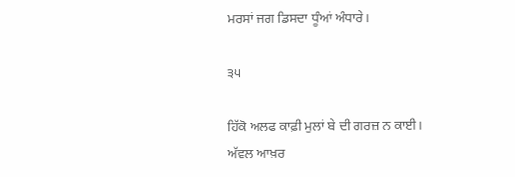ਮਰਸਾਂ ਜਗ ਡਿਸਦਾ ਧੂੰਆਂ ਅੰਧਾਰੇ।

੩੫

ਹਿੱਕੋ ਅਲਫ ਕਾਫ਼ੀ ਮੁਲਾਂ ਬੇ ਦੀ ਗਰਜ਼ ਨ ਕਾਈ।
ਅੱਵਲ ਆਖ਼ਰ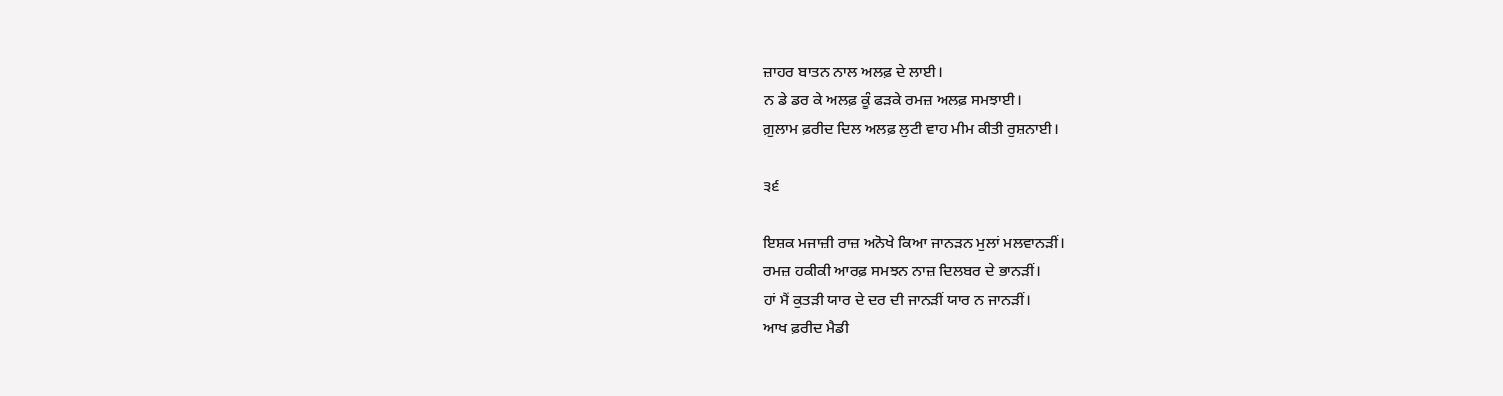ਜ਼ਾਹਰ ਬਾਤਨ ਨਾਲ ਅਲਫ਼ ਦੇ ਲਾਈ।
ਨ ਡੇ ਡਰ ਕੇ ਅਲਫ਼ ਕੂੰ ਫੜਕੇ ਰਮਜ਼ ਅਲਫ਼ ਸਮਝਾਈ।
ਗ਼ੁਲਾਮ ਫ਼ਰੀਦ ਦਿਲ ਅਲਫ਼ ਲੁਟੀ ਵਾਹ ਮੀਮ ਕੀਤੀ ਰੁਸ਼ਨਾਈ।

੩੬

ਇਸ਼ਕ ਮਜਾਜ਼ੀ ਰਾਜ਼ ਅਨੋਖੇ ਕਿਆ ਜਾਨੜਨ ਮੁਲਾਂ ਮਲਵਾਨੜੀਂ।
ਰਮਜ਼ ਹਕੀਕੀ ਆਰਫ਼ ਸਮਝਨ ਨਾਜ਼ ਦਿਲਬਰ ਦੇ ਭਾਨੜੀਂ।
ਹਾਂ ਮੈਂ ਕੁਤੜੀ ਯਾਰ ਦੇ ਦਰ ਦੀ ਜਾਨੜੀਂ ਯਾਰ ਨ ਜਾਨੜੀਂ।
ਆਖ ਫ਼ਰੀਦ ਮੈਡੀ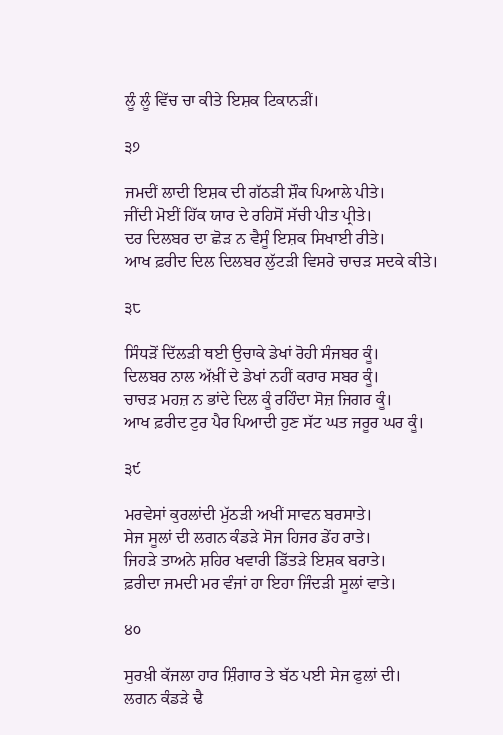ਲੂੰ ਲੂੰ ਵਿੱਚ ਚਾ ਕੀਤੇ ਇਸ਼ਕ ਟਿਕਾਨੜੀਂ।

੩੭

ਜਮਦੀਂ ਲਾਦੀ ਇਸ਼ਕ ਦੀ ਗੱਠੜੀ ਸ਼ੌਕ ਪਿਆਲੇ ਪੀਤੇ।
ਜੀਂਦੀ ਮੋਈਂ ਹਿੱਕ ਯਾਰ ਦੇ ਰਹਿਸੋਂ ਸੱਚੀ ਪੀਤ ਪ੍ਰੀਤੇ।
ਦਰ ਦਿਲਬਰ ਦਾ ਛੋੜ ਨ ਵੈਸੂੰ ਇਸ਼ਕ ਸਿਖਾਈ ਰੀਤੇ।
ਆਖ ਫ਼ਰੀਦ ਦਿਲ ਦਿਲਬਰ ਲੁੱਟੜੀ ਵਿਸਰੇ ਚਾਚੜ ਸਦਕੇ ਕੀਤੇ।

੩੮

ਸਿੰਧੜੋਂ ਦਿੱਲੜੀ ਥਈ ਉਚਾਕੇ ਡੇਖਾਂ ਰੋਹੀ ਸੰਜਬਰ ਕੂੰ।
ਦਿਲਬਰ ਨਾਲ ਅੱਖ਼ੀਂ ਦੇ ਡੇਖਾਂ ਨਹੀਂ ਕਰਾਰ ਸਬਰ ਕੂੰ।
ਚਾਚੜ ਮਹਜ਼ ਨ ਭਾਂਦੇ ਦਿਲ ਕੂੰ ਰਹਿੰਦਾ ਸੋਜ਼ ਜਿਗਰ ਕੂੰ।
ਆਖ ਫ਼ਰੀਦ ਟੁਰ ਪੈਰ ਪਿਆਦੀ ਹੁਣ ਸੱਟ ਘਤ ਜਰੂਰ ਘਰ ਕੂੰ।

੩੯

ਮਰਵੇਸਾਂ ਕੁਰਲਾਂਦੀ ਮੁੱਠੜੀ ਅਖੀਂ ਸਾਵਨ ਬਰਸਾਤੇ।
ਸੇਜ ਸੂਲਾਂ ਦੀ ਲਗਨ ਕੰਡੜੇ ਸੋਜ ਹਿਜਰ ਡੇਂਹ ਰਾਤੇ।
ਜਿਹੜੇ ਤਾਅਨੇ ਸ਼ਹਿਰ ਖਵਾਰੀ ਡਿੱਤੜੇ ਇਸ਼ਕ ਬਰਾਤੇ।
ਫ਼ਰੀਦਾ ਜਮਦੀ ਮਰ ਵੰਜਾਂ ਹਾ ਇਹਾ ਜਿੰਦੜੀ ਸੂਲਾਂ ਵਾਤੇ।

੪੦

ਸੁਰਖ਼ੀ ਕੱਜਲਾ ਹਾਰ ਸ਼ਿੰਗਾਰ ਤੇ ਬੱਠ ਪਈ ਸੇਜ ਫੁਲਾਂ ਦੀ।
ਲਗਨ ਕੰਡੜੇ ਢੈ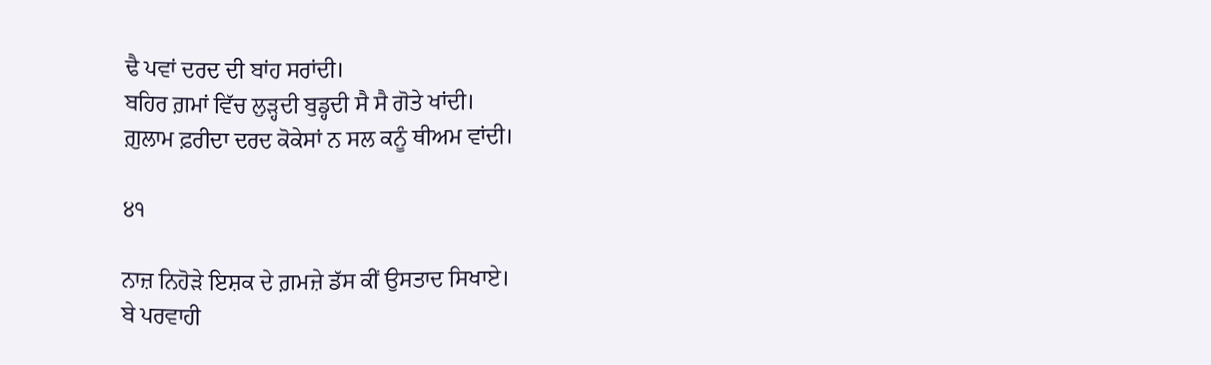ਢੈ ਪਵਾਂ ਦਰਦ ਦੀ ਬਾਂਹ ਸਰਾਂਦੀ।
ਬਹਿਰ ਗ਼ਮਾਂ ਵਿੱਚ ਲੁੜ੍ਹਦੀ ਬੁਡ੍ਹਦੀ ਸੈ ਸੈ ਗੋਤੇ ਖਾਂਦੀ।
ਗ਼ੁਲਾਮ ਫ਼ਰੀਦਾ ਦਰਦ ਕੋਕੇਸਾਂ ਨ ਸਲ ਕਨੂੰ ਥੀਅਮ ਵਾਂਦੀ।

੪੧

ਨਾਜ਼ ਨਿਹੋੜੇ ਇਸ਼ਕ ਦੇ ਗ਼ਮਜ਼ੇ ਡੱਸ ਕੀਂ ਉਸਤਾਦ ਸਿਖਾਏ।
ਬੇ ਪਰਵਾਹੀ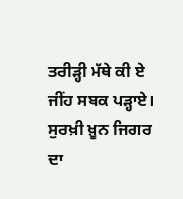ਤਰੀੜ੍ਹੀ ਮੱਥੇ ਕੀ ਏ ਜੀਂਹ ਸਬਕ ਪੜ੍ਹਾਏ।
ਸੁਰਖ਼ੀ ਖ਼ੂਨ ਜਿਗਰ ਦਾ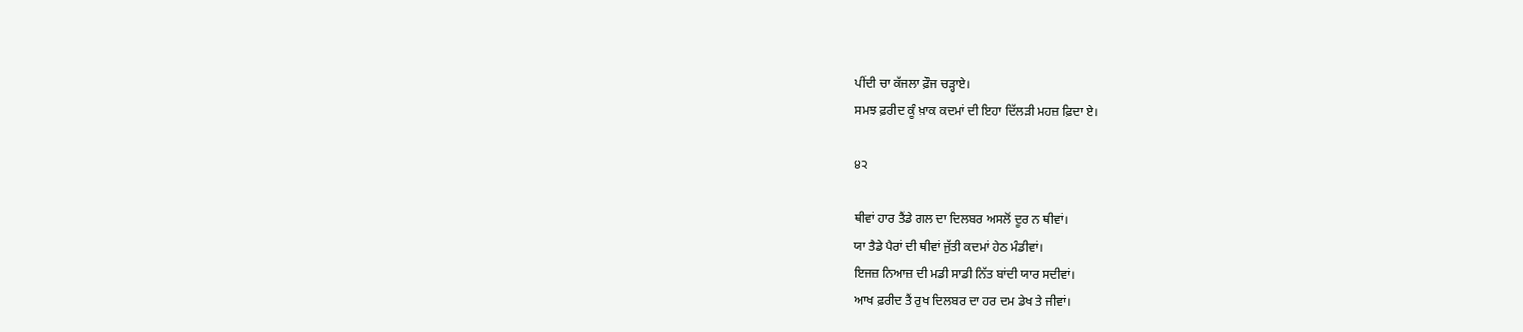ਪੀਂਦੀ ਚਾ ਕੱਜਲਾ ਫ਼ੌਜ ਚੜ੍ਹਾਏ।
ਸਮਝ ਫ਼ਰੀਦ ਕੂੰ ਖ਼ਾਕ ਕਦਮਾਂ ਦੀ ਇਹਾ ਦਿੱਲੜੀ ਮਹਜ਼ ਫ਼ਿਦਾ ਏ।

੪੨

ਥੀਵਾਂ ਹਾਰ ਤੈਂਡੇ ਗਲ ਦਾ ਦਿਲਬਰ ਅਸਲੋਂ ਦੂਰ ਨ ਥੀਵਾਂ।
ਯਾ ਤੈਡੇ ਪੈਰਾਂ ਦੀ ਥੀਵਾਂ ਜੁੱਤੀ ਕਦਮਾਂ ਹੇਠ ਮੰਡੀਵਾਂ।
ਇਜਜ਼ ਨਿਆਜ਼ ਦੀ ਮਡੀ ਸਾਡੀ ਨਿੱਤ ਬਾਂਦੀ ਯਾਰ ਸਦੀਵਾਂ।
ਆਖ ਫ਼ਰੀਦ ਤੈਂ ਰੁਖ ਦਿਲਬਰ ਦਾ ਹਰ ਦਮ ਡੇਖ ਤੇ ਜੀਵਾਂ।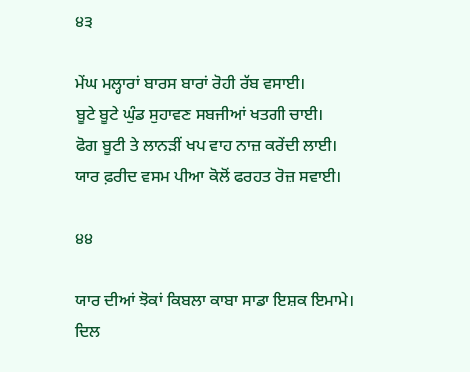੪੩

ਮੇਂਘ ਮਲ੍ਹਾਰਾਂ ਬਾਰਸ ਬਾਰਾਂ ਰੋਹੀ ਰੱਬ ਵਸਾਈ।
ਬੂਟੇ ਬੂਟੇ ਘੁੰਡ ਸੁਹਾਵਣ ਸਬਜੀਆਂ ਖਤਗੀ ਚਾਈ।
ਫੋਗ ਬੂਟੀ ਤੇ ਲਾਨੜੀਂ ਖਪ ਵਾਹ ਨਾਜ਼ ਕਰੇਂਦੀ ਲਾਈ।
ਯਾਰ ਫ਼ਰੀਦ ਵਸਮ ਪੀਆ ਕੋਲੋਂ ਫਰਹਤ ਰੋਜ਼ ਸਵਾਈ।

੪੪

ਯਾਰ ਦੀਆਂ ਝੋਕਾਂ ਕਿਬਲਾ ਕਾਬਾ ਸਾਡਾ ਇਸ਼ਕ ਇਮਾਮੇ।
ਦਿਲ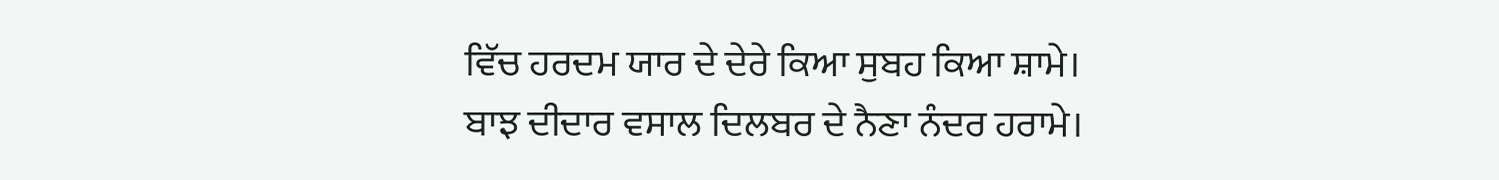ਵਿੱਚ ਹਰਦਮ ਯਾਰ ਦੇ ਦੇਰੇ ਕਿਆ ਸੁਬਹ ਕਿਆ ਸ਼ਾਮੇ।
ਬਾਝ ਦੀਦਾਰ ਵਸਾਲ ਦਿਲਬਰ ਦੇ ਨੈਣਾ ਨੰਦਰ ਹਰਾਮੇ।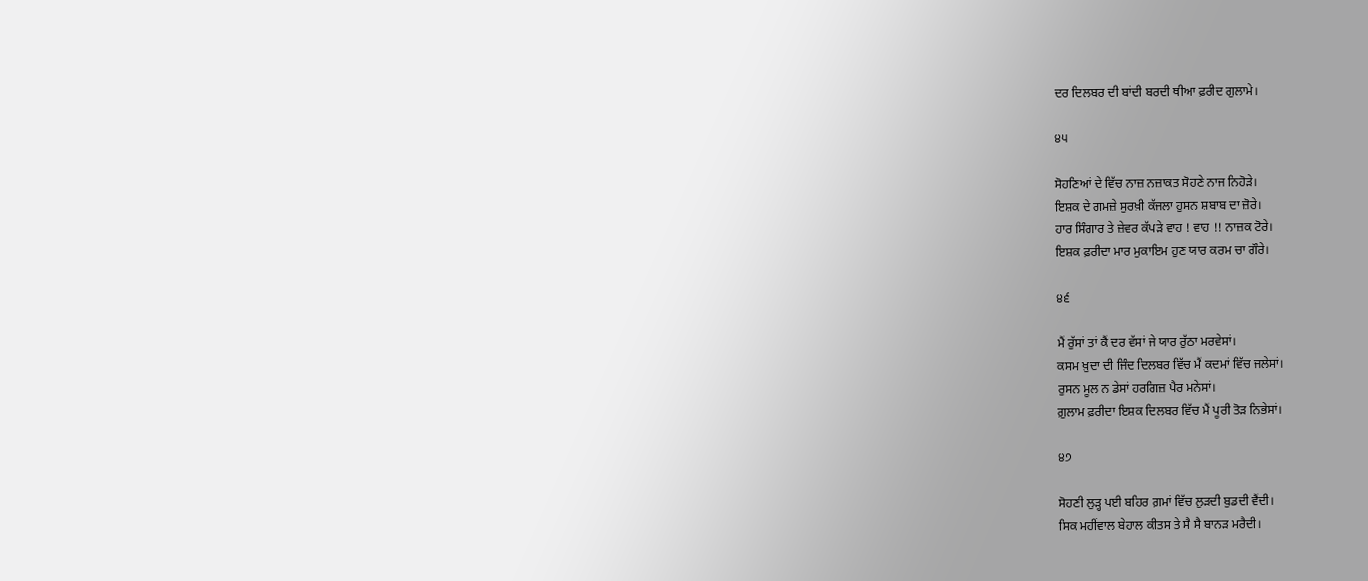ਦਰ ਦਿਲਬਰ ਦੀ ਬਾਂਦੀ ਬਰਦੀ ਥੀਆ ਫ਼ਰੀਦ ਗੁਲਾਮੇ।

੪੫

ਸੋਹਣਿਆਂ ਦੇ ਵਿੱਚ ਨਾਜ਼ ਨਜ਼ਾਕਤ ਸੋਹਣੇ ਨਾਜ ਨਿਹੋੜੇ।
ਇਸ਼ਕ ਦੇ ਗਮਜ਼ੇ ਸੁਰਖ਼ੀ ਕੱਜਲਾ ਹੁਸਨ ਸ਼ਬਾਬ ਦਾ ਜ਼ੋਰੇ।
ਹਾਰ ਸਿੰਗਾਰ ਤੇ ਜ਼ੇਵਰ ਕੱਪੜੇ ਵਾਹ ! ਵਾਹ !! ਨਾਜ਼ਕ ਟੋਰੇ।
ਇਸ਼ਕ ਫ਼ਰੀਦਾ ਮਾਰ ਮੁਕਾਇਮ ਹੁਣ ਯਾਰ ਕਰਮ ਚਾ ਗੌਰੇ।

੪੬

ਮੈਂ ਰੁੱਸਾਂ ਤਾਂ ਕੈਂ ਦਰ ਵੱਸਾਂ ਜੇ ਯਾਰ ਰੁੱਠਾ ਮਰਵੇਸਾਂ।
ਕਸਮ ਖ਼ੁਦਾ ਦੀ ਜਿੰਦ ਦਿਲਬਰ ਵਿੱਚ ਮੈਂ ਕਦਮਾਂ ਵਿੱਚ ਜਲੇਸਾਂ।
ਰੁਸਨ ਮੂਲ ਨ ਡੇਸਾਂ ਹਰਗਿਜ਼ ਪੈਰ ਮਨੇਸਾਂ।
ਗ਼ੁਲਾਮ ਫ਼ਰੀਦਾ ਇਸ਼ਕ ਦਿਲਬਰ ਵਿੱਚ ਮੈਂ ਪੂਰੀ ਤੋੜ ਨਿਭੇਸਾਂ।

੪੭

ਸੋਹਣੀ ਲੁੜ੍ਹ ਪਈ ਬਹਿਰ ਗ਼ਮਾਂ ਵਿੱਚ ਲੁੜਦੀ ਬੁਡਦੀ ਵੈਂਦੀ।
ਸਿਕ ਮਹੀਂਵਾਲ ਬੇਹਾਲ ਕੀਤਸ ਤੇ ਸੈ ਸੈ ਬਾਨੜ ਮਰੈਦੀ।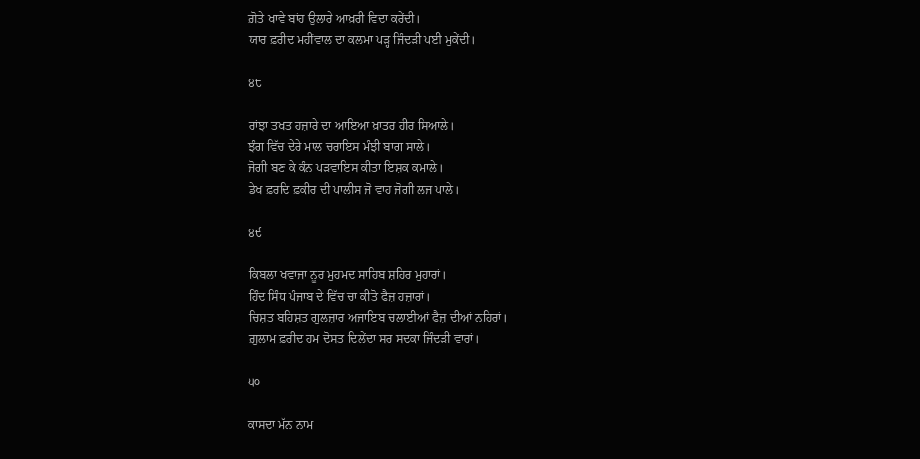ਗ਼ੋਤੇ ਖਾਵੇ ਬਾਂਹ ਉਲਾਰੇ ਆਖ਼ਰੀ ਵਿਦਾ ਕਰੇਂਦੀ।
ਯਾਰ ਫ਼ਰੀਦ ਮਹੀਂਵਾਲ ਦਾ ਕਲਮਾ ਪੜ੍ਹ ਜਿੰਦੜੀ ਪਈ ਮੁਕੇਂਦੀ।

੪੮

ਰਾਂਝਾ ਤਖਤ ਹਜ਼ਾਰੇ ਦਾ ਆਇਆ ਖ਼ਾਤਰ ਹੀਰ ਸਿਆਲੇ।
ਝੰਗ ਵਿੱਚ ਦੇਰੇ ਮਾਲ ਚਰਾਇਸ ਮੰਝੀ ਬਾਗ ਸਾਲੇ।
ਜੋਗੀ ਬਣ ਕੇ ਕੰਨ ਪੜਵਾਇਸ ਕੀਤਾ ਇਸ਼ਕ ਕਮਾਲੇ।
ਡੇਖ ਫ਼ਰਦਿ ਫ਼ਕੀਰ ਦੀ ਪਾਲੀਸ ਜੋ ਵਾਹ ਜੋਗੀ ਲਜ ਪਾਲੇ।

੪੯

ਕਿਬਲਾ ਖਵਾਜਾ ਨੂਰ ਮੁਹਮਦ ਸਾਹਿਬ ਸ਼ਹਿਰ ਮੁਹਾਰਾਂ।
ਹਿੰਦ ਸਿੰਧ ਪੰਜਾਬ ਦੇ ਵਿੱਚ ਚਾ ਕੀਤੋ ਫੈਜ਼ ਹਜ਼ਾਰਾਂ।
ਚਿਸ਼ਤ ਬਹਿਸ਼ਤ ਗੁਲਜ਼ਾਰ ਅਜਾਇਬ ਚਲਾਈਆਂ ਫੈਜ਼ ਦੀਆਂ ਨਹਿਰਾਂ।
ਗ਼ੁਲਾਮ ਫ਼ਰੀਦ ਹਮ ਦੋਸਤ ਦਿਲੇਂਦਾ ਸਰ ਸਦਕਾ ਜਿੰਦੜੀ ਵਾਰਾਂ।

੫੦

ਕਾਸਦਾ ਮੱਨ ਨਾਮ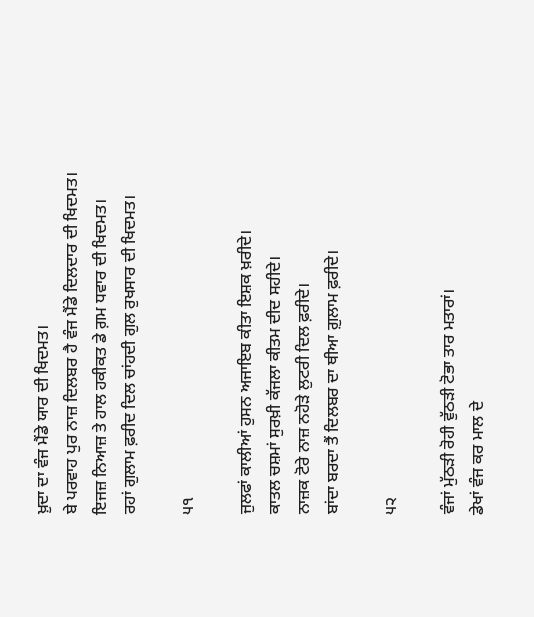ਖ਼ੁਦਾ ਦਾ ਵੰਜ ਮੈਂਡੇ ਯਾਰ ਦੀ ਖਿਦਮਤ।
ਬੇ ਪਰਵਾਹ ਪੁਰ ਨਾਜ਼ ਦਿਲਬਰ ਹੈ ਵੰਜ ਮੈਂਡੇ ਦਿਲਦਾਰ ਦੀ ਖਿਦਮਤ।
ਇਜਜ਼ ਨਿਆਜ਼ ਤੇ ਹਾਲ ਹਕੀਕਤ ਡੇ ਗ਼ਮ ਧਵਾਰ ਦੀ ਖਿਦਮਤ।
ਰਹਾਂ ਗੁਲਾਮ ਫ਼ਰੀਦ ਦਿਲ ਚਾਂਹਦੀ ਗੁਲ ਰੁਖਸਾਰ ਦੀ ਖਿਦਮਤ।

੫੧

ਜੁਲਫਾਂ ਕਾਲੀਆਂ ਹੁਸਨ ਅਜਾਇਬ ਕੀਤਾ ਇਸ਼ਕ ਖ਼ਰੀਦੇ।
ਕਾਤਲ ਚਸ਼ਮਾਂ ਸੁਰਖ਼ੀ ਕੱਜਲਾ ਕੀਤਮ ਦੀਦ ਸਹੀਦੇ।
ਨਾਜ਼ਕ ਟੋਰੇ ਨਾਜ਼ ਨਹੋੜੇ ਲੁਟਰੀ ਦਿਲ ਫ਼ਰੀਦੇ।
ਬਾਂਦਾ ਬਰਦਾ ਤੈਂ ਦਿਲਬਰ ਦਾ ਥੀਆ ਗ਼ੁਲਾਮ ਫ਼ਰੀਦੇ।

੫੨

ਵੰਜਾਂ ਮੁੱਠੜੀ ਰੋਹੀ ਵੁੱਠੜੀ ਟੋਭਾ ਤਾਰ ਮਤਾਰਾਂ।
ਡੇਖਾਂ ਵੰਜ ਕਰ ਮਾਲ ਦੇ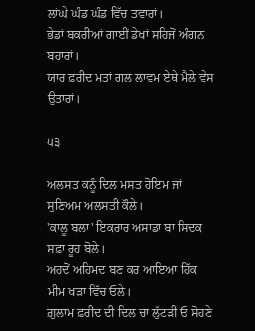ਲਾਂਘੇ ਘੰਡ ਘੰਡ ਵਿੱਚ ਤਵਾਰਾਂ।
ਭੇਡਾਂ ਬਕਰੀਆਂ ਗਾਈਂ ਡੇਖਾਂ ਸਹਿਜੋਂ ਅੰਗਨ ਬਹਾਰਾਂ।
ਯਾਰ ਫ਼ਰੀਦ ਮਤਾਂ ਗਲ ਲਾਵਮ ਏਥੇ ਮੈਲੇ ਵੇਸ ਉਤਾਰਾਂ।

੫੩

ਅਲਸਤ ਕਨੂੰ ਦਿਲ ਮਸਤ ਹੋਇਮ ਜਾਂ ਸੁਣਿਅਮ ਅਲਸਤੀ ਕੌਲੇ।
'ਕਾਲੂ ਬਲਾ' ਇਕਰਾਰ ਅਸਾਡਾ ਬਾ ਸਿਦਕ ਸਫ਼ਾ ਰੂਹ ਬੋਲੇ।
ਅਹਦੋਂ ਅਹਿਮਦ ਬਣ ਕਰ ਆਇਆ ਹਿੱਕ ਮੀਮ ਖੜਾ ਵਿੱਚ ਓਲੇ।
ਗ਼ੁਲਾਮ ਫ਼ਰੀਦ ਦੀ ਦਿਲ ਚਾ ਲੁੱਟੜੀ ਓ ਸੋਹਣੇ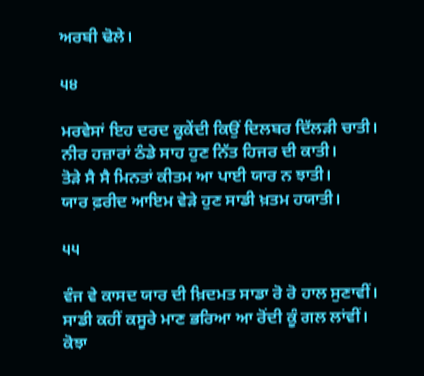ਅਰਬੀ ਢੋਲੇ।

੫੪

ਮਰਵੇਸਾਂ ਇਹ ਦਰਦ ਕੂਕੇਂਦੀ ਕਿਉਂ ਦਿਲਬਰ ਦਿੱਲੜੀ ਚਾਤੀ।
ਨੀਰ ਹਜ਼ਾਰਾਂ ਠੰਡੇ ਸਾਹ ਹੁਣ ਨਿੱਤ ਹਿਜਰ ਦੀ ਕਾਤੀ।
ਤੋੜੇ ਸੈ ਸੈ ਮਿਨਤਾਂ ਕੀਤਮ ਆ ਪਾਈ ਯਾਰ ਨ ਝਾਤੀ।
ਯਾਰ ਫ਼ਰੀਦ ਆਇਮ ਵੇੜੇ ਹੁਣ ਸਾਡੀ ਖ਼ਤਮ ਹਯਾਤੀ।

੫੫

ਵੰਜ ਵੇ ਕਾਸਦ ਯਾਰ ਦੀ ਖ਼ਿਦਮਤ ਸਾਡਾ ਰੋ ਰੋ ਹਾਲ ਸੁਣਾਵੀਂ।
ਸਾਡੀ ਕਹੀਂ ਕਸੂਰੇ ਮਾਣ ਭਰਿਆ ਆ ਰੋਂਦੀ ਕੂੰ ਗਲ ਲਾਂਵੀਂ।
ਕੋਝਾ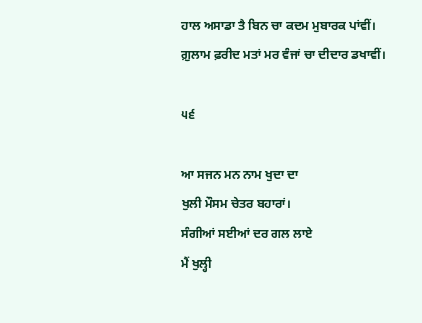ਹਾਲ ਅਸਾਡਾ ਤੈ ਬਿਨ ਚਾ ਕਦਮ ਮੁਬਾਰਕ ਪਾਂਵੀਂ।
ਗ਼ੁਲਾਮ ਫ਼ਰੀਦ ਮਤਾਂ ਮਰ ਵੰਜਾਂ ਚਾ ਦੀਦਾਰ ਡਖਾਵੀਂ।

੫੬

ਆ ਸਜਨ ਮਨ ਨਾਮ ਖੁਦਾ ਦਾ
ਖੁਲੀ ਮੌਸਮ ਚੇਤਰ ਬਹਾਰਾਂ।
ਸੰਗੀਆਂ ਸਈਆਂ ਦਰ ਗਲ ਲਾਏ
ਮੈਂ ਖੁਲ੍ਹੀ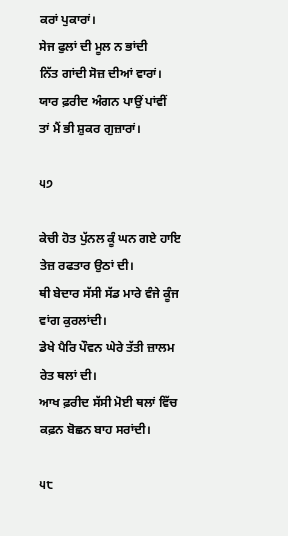ਕਰਾਂ ਪੁਕਾਰਾਂ।
ਸੇਜ ਫੁਲਾਂ ਦੀ ਮੂਲ ਨ ਭਾਂਦੀ
ਨਿੱਤ ਗਾਂਦੀ ਸੋਜ਼ ਦੀਆਂ ਵਾਰਾਂ।
ਯਾਰ ਫ਼ਰੀਦ ਅੰਗਨ ਪਾਉਂ ਪਾਂਵੀਂ
ਤਾਂ ਮੈਂ ਭੀ ਸ਼ੁਕਰ ਗੁਜ਼ਾਰਾਂ।

੫੭

ਕੇਚੀ ਹੋਤ ਪੁੱਨਲ ਕੂੰ ਘਨ ਗਏ ਹਾਇ ਤੇਜ਼ ਰਫਤਾਰ ਉਠਾਂ ਦੀ।
ਥੀ ਬੇਦਾਰ ਸੱਸੀ ਸੱਡ ਮਾਰੇ ਵੰਜੇ ਕੂੰਜ ਵਾਂਗ ਕੁਰਲਾਂਦੀ।
ਡੇਖੇ ਪੈਰਿ ਪੌਵਨ ਘੇਰੇ ਤੱਤੀ ਜ਼ਾਲਮ ਰੇਤ ਥਲਾਂ ਦੀ।
ਆਖ ਫ਼ਰੀਦ ਸੱਸੀ ਮੋਈ ਥਲਾਂ ਵਿੱਚ ਕਫ਼ਨ ਬੋਛਨ ਬਾਹ ਸਰਾਂਦੀ।

੫੮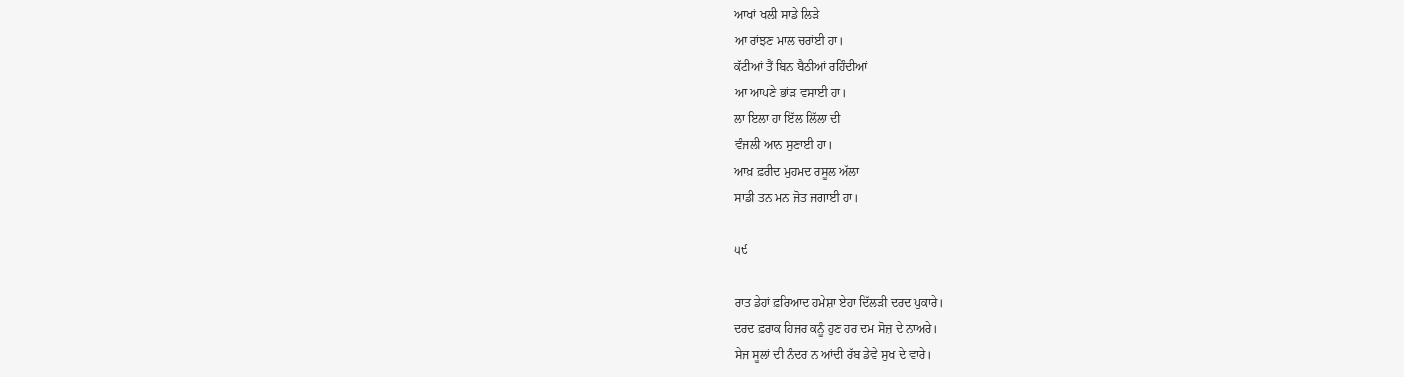ਆਖਾਂ ਖਲੀ ਸਾਡੇ ਲਿੜੇ
ਆ ਰਾਂਝਣ ਮਾਲ ਚਰਾਂਈ ਹਾ।
ਕੱਟੀਆਂ ਤੈਂ ਬਿਨ ਬੈਠੀਆਂ ਰਹਿੰਦੀਆਂ
ਆ ਆਪਣੇ ਭਾਂੜ ਵਸਾਈ ਹਾ।
ਲਾ ਇਲਾ ਹਾ ਇੱਲ ਲਿੱਲਾ ਦੀ
ਵੰਜਲੀ ਆਨ ਸੁਣਾਈ ਹਾ।
ਆਖ਼ ਫ਼ਰੀਦ ਮੁਹਮਦ ਰਸੂਲ ਅੱਲਾ
ਸਾਡੀ ਤਨ ਮਨ ਜੋਤ ਜਗਾਈ ਹਾ।

੫੯

ਰਾਤ ਡੇਹਾਂ ਫ਼ਰਿਆਦ ਹਮੇਸ਼ਾ ਏਹਾ ਦਿੱਲੜੀ ਦਰਦ ਪੁਕਾਰੇ।
ਦਰਦ ਫ਼ਰਾਕ ਹਿਜਰ ਕਨੂੰ ਹੁਣ ਹਰ ਦਮ ਸੋਜ਼ ਦੇ ਨਾਅਰੇ।
ਸੇਜ ਸੂਲਾਂ ਦੀ ਨੰਦਰ ਨ ਆਂਦੀ ਰੱਬ ਡੇਵੇ ਸੁਖ ਦੇ ਵਾਰੇ।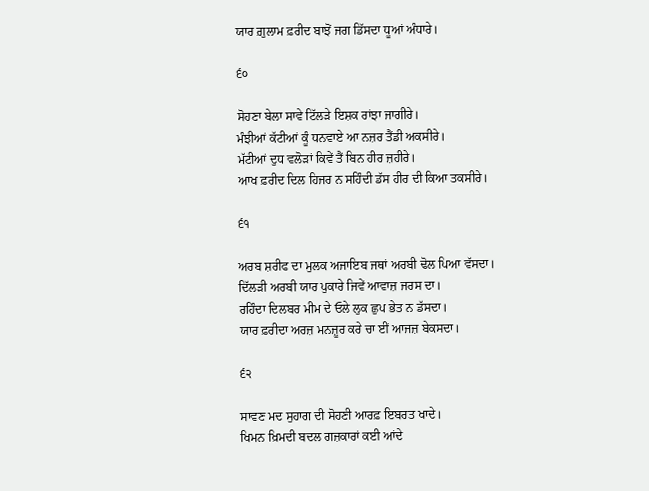ਯਾਰ ਗ਼ੁਲਾਮ ਫ਼ਰੀਦ ਬਾਝੋਂ ਜਗ ਡਿੱਸਦਾ ਧੂਆਂ ਅੰਧਾਰੇ।

੬੦

ਸੋਹਣਾ ਬੇਲਾ ਸਾਵੇ ਟਿੱਲੜੇ ਇਸ਼ਕ ਰਾਂਝਾ ਜਾਗੀਰੇ।
ਮੰਝੀਆਂ ਕੱਟੀਆਂ ਕੂੰ ਧਨਵਾਏ ਆ ਨਜ਼ਰ ਤੈਂਡੀ ਅਕਸੀਰੇ।
ਮੱਟੀਆਂ ਦੁਧ ਵਲੋੜਾਂ ਕਿਵੇਂ ਤੈਂ ਬਿਨ ਹੀਰ ਜ਼ਹੀਰੇ।
ਆਖ ਫ਼ਰੀਦ ਦਿਲ ਹਿਜਰ ਨ ਸਹਿੰਦੀ ਡੱਸ ਹੀਰ ਦੀ ਕਿਆ ਤਕਸੀਰੇ।

੬੧

ਅਰਬ ਸ਼ਰੀਫ ਦਾ ਮੁਲਕ ਅਜਾਇਬ ਜਥਾਂ ਅਰਬੀ ਢੋਲ ਪਿਆ ਵੱਸਦਾ।
ਦਿੱਲੜੀ ਅਰਬੀ ਯਾਰ ਪੁਕਾਰੇ ਜਿਵੇਂ ਆਵਾਜ਼ ਜਰਸ ਦਾ।
ਰਹਿੰਦਾ ਦਿਲਬਰ ਮੀਮ ਦੇ ਓਲੇ ਲੁਕ ਛੁਪ ਭੇਤ ਨ ਡੱਸਦਾ।
ਯਾਰ ਫ਼ਰੀਦਾ ਅਰਜ਼ ਮਨਜ਼ੂਰ ਕਰੇ ਚਾ ਈਂ ਆਜਜ਼ ਬੇਕਸਦਾ।

੬੨

ਸਾਵਣ ਮਦ ਸੁਹਾਗ ਦੀ ਸੋਹਣੀ ਆਰਫ਼ ਇਬਰਤ ਖਾਦੇ।
ਖਿਮਨ ਖ਼ਿਮਦੀ ਬਦਲ ਗਜ਼ਕਾਰਾਂ ਕਈ ਆਂਦੇ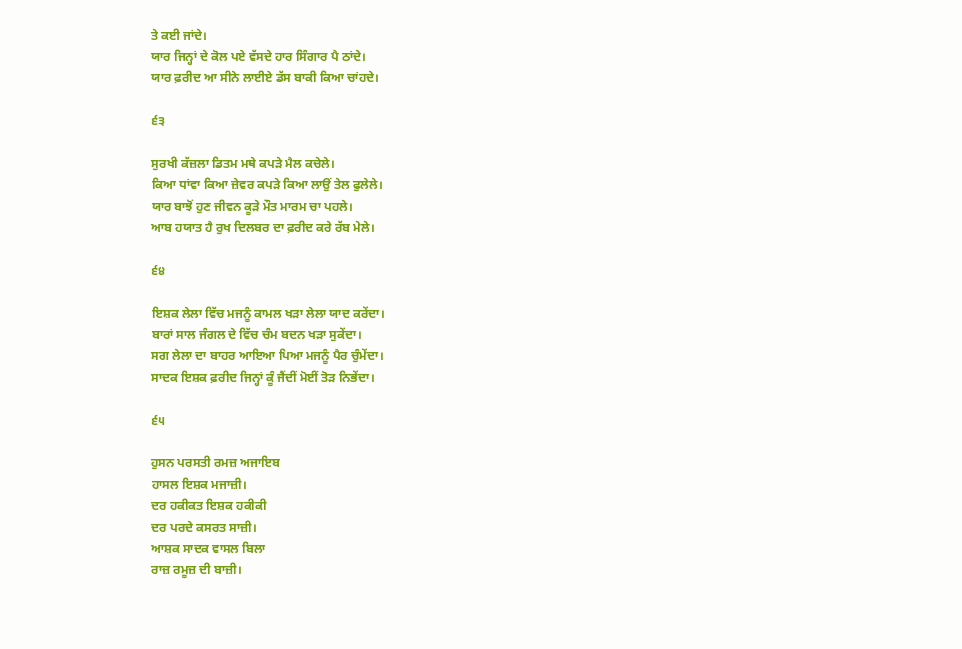ਤੇ ਕਈ ਜਾਂਦੇ।
ਯਾਰ ਜਿਨ੍ਹਾਂ ਦੇ ਕੋਲ ਪਏ ਵੱਸਦੇ ਹਾਰ ਸਿੰਗਾਰ ਪੈ ਠਾਂਦੇ।
ਯਾਰ ਫ਼ਰੀਦ ਆ ਸੀਨੇ ਲਾਈਏ ਡੱਸ ਬਾਕੀ ਕਿਆ ਚਾਂਹਦੇ।

੬੩

ਸੁਰਖੀ ਕੱਜ਼ਲਾ ਡਿਤਮ ਮਥੇ ਕਪੜੇ ਮੈਲ ਕਚੇਲੇ।
ਕਿਆ ਧਾਂਵਾ ਕਿਆ ਜ਼ੇਵਰ ਕਪੜੇ ਕਿਆ ਲਾਉਂ ਤੇਲ ਫੁਲੇਲੇ।
ਯਾਰ ਬਾਝੋਂ ਹੁਣ ਜੀਵਨ ਕੂੜੇ ਮੌਤ ਮਾਰਮ ਚਾ ਪਹਲੇ।
ਆਬ ਹਯਾਤ ਹੈ ਰੁਖ ਦਿਲਬਰ ਦਾ ਫ਼ਰੀਦ ਕਰੇ ਰੱਬ ਮੇਲੇ।

੬੪

ਇਸ਼ਕ ਲੇਲਾ ਵਿੱਚ ਮਜਨੂੰ ਕਾਮਲ ਖੜਾ ਲੇਲਾ ਯਾਦ ਕਰੇਂਦਾ।
ਬਾਰਾਂ ਸਾਲ ਜੰਗਲ ਦੇ ਵਿੱਚ ਚੰਮ ਬਦਨ ਖੜਾ ਸੁਕੇਂਦਾ।
ਸਗ ਲੇਲਾ ਦਾ ਬਾਹਰ ਆਇਆ ਪਿਆ ਮਜਨੂੰ ਪੈਰ ਚੁੰਮੇਂਦਾ।
ਸਾਦਕ ਇਸ਼ਕ ਫ਼ਰੀਦ ਜਿਨ੍ਹਾਂ ਕੂੰ ਜੈਂਦੀਂ ਮੋਈਂ ਤੋੜ ਨਿਭੇਂਦਾ।

੬੫

ਹੁਸਨ ਪਰਸਤੀ ਰਮਜ਼ ਅਜਾਇਬ
ਹਾਸਲ ਇਸ਼ਕ ਮਜਾਜ਼ੀ।
ਦਰ ਹਕੀਕਤ ਇਸ਼ਕ ਹਕੀਕੀ
ਦਰ ਪਰਦੇ ਕਸਰਤ ਸਾਜ਼ੀ।
ਆਸ਼ਕ ਸਾਦਕ ਵਾਸਲ ਬਿਲਾ
ਰਾਜ਼ ਰਮੂਜ਼ ਦੀ ਬਾਜ਼ੀ।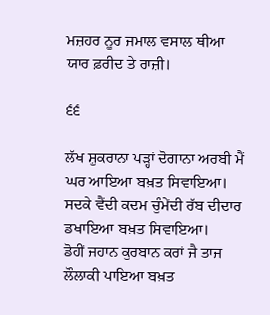ਮਜ਼ਹਰ ਨੂਰ ਜਮਾਲ ਵਸਾਲ ਥੀਆ
ਯਾਰ ਫ਼ਰੀਦ ਤੇ ਰਾਜ਼ੀ।

੬੬

ਲੱਖ ਸ਼ੁਕਰਾਨਾ ਪੜ੍ਹਾਂ ਦੋਗਾਨਾ ਅਰਬੀ ਮੈਂ ਘਰ ਆਇਆ ਬਖ਼ਤ ਸਿਵਾਇਆ।
ਸਦਕੇ ਵੈਂਦੀ ਕਦਮ ਚੁੰਮੇਂਦੀ ਰੱਬ ਦੀਦਾਰ ਡਖਾਇਆ ਬਖ਼ਤ ਸਿਵਾਇਆ।
ਡੋਹੀਂ ਜਹਾਨ ਕੁਰਬਾਨ ਕਰਾਂ ਜੈ ਤਾਜ ਲੌਲਾਕੀ ਪਾਇਆ ਬਖ਼ਤ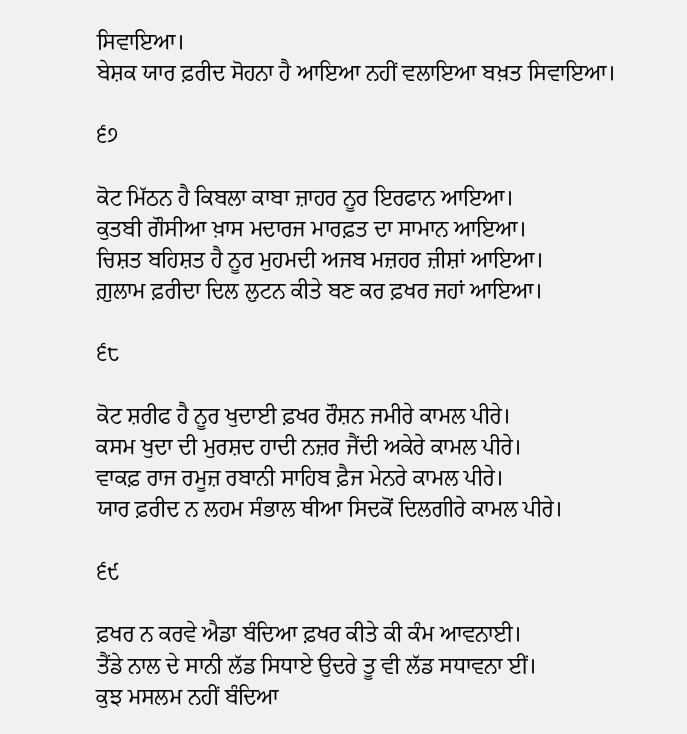ਸਿਵਾਇਆ।
ਬੇਸ਼ਕ ਯਾਰ ਫ਼ਰੀਦ ਸੋਹਨਾ ਹੈ ਆਇਆ ਨਹੀਂ ਵਲਾਇਆ ਬਖ਼ਤ ਸਿਵਾਇਆ।

੬੭

ਕੋਟ ਮਿੱਠਨ ਹੈ ਕਿਬਲਾ ਕਾਬਾ ਜ਼ਾਹਰ ਨੂਰ ਇਰਫਾਨ ਆਇਆ।
ਕੁਤਬੀ ਗੌਸੀਆ ਖ਼ਾਸ ਮਦਾਰਜ ਮਾਰਫ਼ਤ ਦਾ ਸਾਮਾਨ ਆਇਆ।
ਚਿਸ਼ਤ ਬਹਿਸ਼ਤ ਹੈ ਨੂਰ ਮੁਹਮਦੀ ਅਜਬ ਮਜ਼ਹਰ ਜ਼ੀਸ਼ਾਂ ਆਇਆ।
ਗ਼ੁਲਾਮ ਫ਼ਰੀਦਾ ਦਿਲ ਲੁਟਨ ਕੀਤੇ ਬਣ ਕਰ ਫ਼ਖਰ ਜਹਾਂ ਆਇਆ।

੬੮

ਕੋਟ ਸ਼ਰੀਫ ਹੈ ਨੂਰ ਖੁਦਾਈ ਫ਼ਖਰ ਰੌਸ਼ਨ ਜਮੀਰੇ ਕਾਮਲ ਪੀਰੇ।
ਕਸਮ ਖੁਦਾ ਦੀ ਮੁਰਸ਼ਦ ਹਾਦੀ ਨਜ਼ਰ ਜੈਂਦੀ ਅਕੇਰੇ ਕਾਮਲ ਪੀਰੇ।
ਵਾਕਫ਼ ਰਾਜ ਰਮੂਜ਼ ਰਬਾਨੀ ਸਾਹਿਬ ਫ਼ੈਜ ਮੇਨਰੇ ਕਾਮਲ ਪੀਰੇ।
ਯਾਰ ਫ਼ਰੀਦ ਨ ਲਹਮ ਸੰਭਾਲ ਥੀਆ ਸਿਦਕੋਂ ਦਿਲਗੀਰੇ ਕਾਮਲ ਪੀਰੇ।

੬੯

ਫ਼ਖਰ ਨ ਕਰਵੇ ਐਡਾ ਬੰਦਿਆ ਫ਼ਖਰ ਕੀਤੇ ਕੀ ਕੰਮ ਆਵਨਾਈ।
ਤੈਂਡੇ ਨਾਲ ਦੇ ਸਾਨੀ ਲੱਡ ਸਿਧਾਏ ਉਦਰੇ ਤੂ ਵੀ ਲੱਡ ਸਧਾਵਨਾ ਈਂ।
ਕੁਝ ਮਸਲਮ ਨਹੀਂ ਬੰਦਿਆ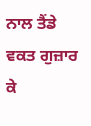ਨਾਲ ਤੈਂਡੇ ਵਕਤ ਗੁਜ਼ਾਰ ਕੇ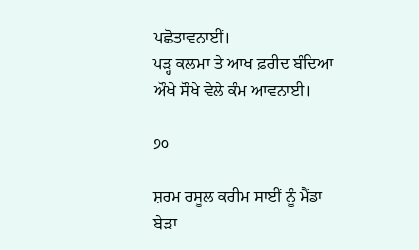ਪਛੋਤਾਵਨਾਈਂ।
ਪੜ੍ਹ ਕਲਮਾ ਤੇ ਆਖ ਫ਼ਰੀਦ ਬੰਦਿਆ ਔਖੇ ਸੌਖੇ ਵੇਲੇ ਕੰਮ ਆਵਨਾਈ।

੭੦

ਸ਼ਰਮ ਰਸੂਲ ਕਰੀਮ ਸਾਈਂ ਨੂੰ ਮੈਂਡਾ ਬੇੜਾ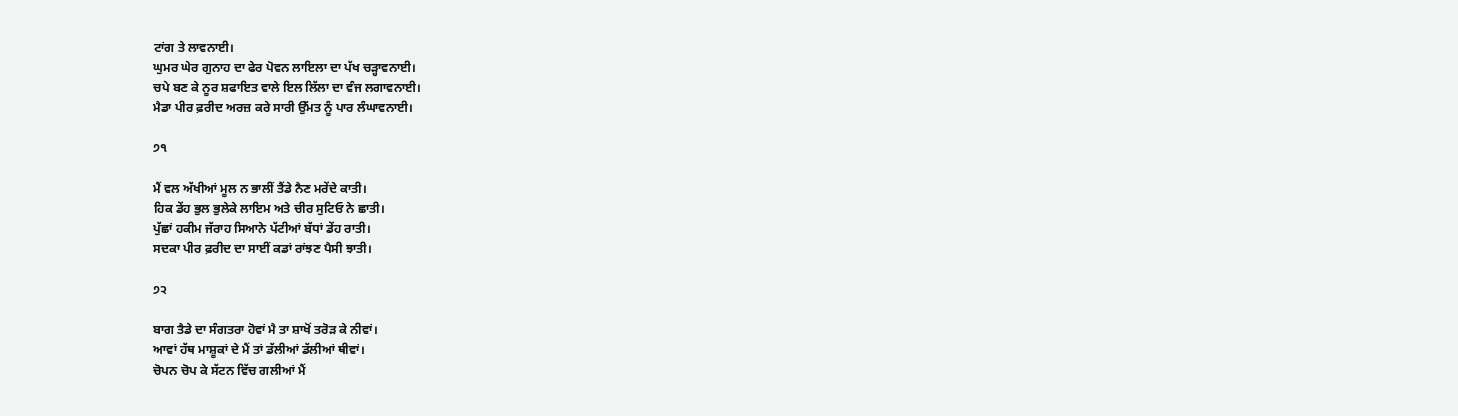ਟਾਂਗ ਤੇ ਲਾਵਨਾਈ।
ਘੁਮਰ ਘੇਰ ਗੁਨਾਹ ਦਾ ਫੇਰ ਪੋਵਨ ਲਾਇਲਾ ਦਾ ਪੱਖ ਚੜ੍ਹਾਵਨਾਈ।
ਚਪੇ ਬਣ ਕੇ ਨੂਰ ਸ਼ਫਾਇਤ ਵਾਲੇ ਇਲ ਲਿੱਲਾ ਦਾ ਵੰਜ ਲਗਾਵਨਾਈ।
ਮੈਡਾ ਪੀਰ ਫ਼ਰੀਦ ਅਰਜ਼ ਕਰੇ ਸਾਰੀ ਉੱਮਤ ਨੂੰ ਪਾਰ ਲੰਘਾਵਨਾਈ।

੭੧

ਮੈਂ ਵਲ ਅੱਖੀਆਂ ਮੂਲ ਨ ਭਾਲੀਂ ਤੈਂਡੇ ਨੈਣ ਮਰੇਂਦੇ ਕਾਤੀ।
ਹਿਕ ਡੇਂਹ ਭੁਲ ਭੁਲੇਕੇ ਲਾਇਮ ਅਤੇ ਚੀਰ ਸੁਟਿਓ ਨੇ ਛਾਤੀ।
ਪੁੱਛਾਂ ਹਕੀਮ ਜੱਰਾਹ ਸਿਆਨੇ ਪੱਟੀਆਂ ਬੱਧਾਂ ਡੇਂਹ ਰਾਤੀ।
ਸਦਕਾ ਪੀਰ ਫ਼ਰੀਦ ਦਾ ਸਾਈਂ ਕਡਾਂ ਰਾਂਝਣ ਪੈਸੀ ਝਾਤੀ।

੭੨

ਬਾਗ ਤੈਡੇ ਦਾ ਸੰਗਤਰਾ ਹੋਵਾਂ ਮੈ ਤਾ ਸ਼ਾਖੋਂ ਤਰੋੜ ਕੇ ਨੀਵਾਂ।
ਆਵਾਂ ਹੱਥ ਮਾਸ਼ੂਕਾਂ ਦੇ ਮੈਂ ਤਾਂ ਡੱਲੀਆਂ ਡੱਲੀਆਂ ਥੀਵਾਂ।
ਚੋਪਨ ਚੋਪ ਕੇ ਸੱਟਨ ਵਿੱਚ ਗਲੀਆਂ ਮੈਂ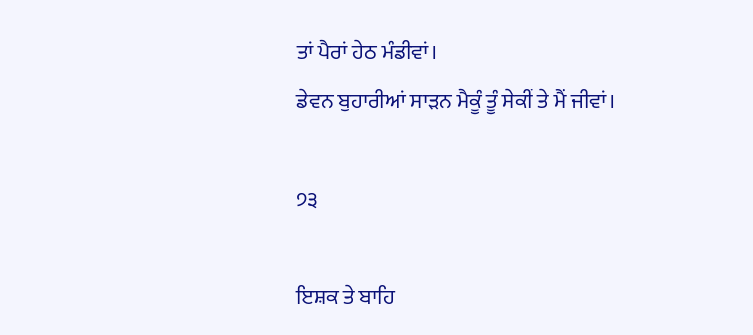ਤਾਂ ਪੈਰਾਂ ਹੇਠ ਮੰਡੀਵਾਂ।
ਡੇਵਨ ਬੁਹਾਰੀਆਂ ਸਾੜਨ ਮੈਕੂੰ ਤੂੰ ਸੇਕੀਂ ਤੇ ਮੈਂ ਜੀਵਾਂ।

੭੩

ਇਸ਼ਕ ਤੇ ਬਾਹਿ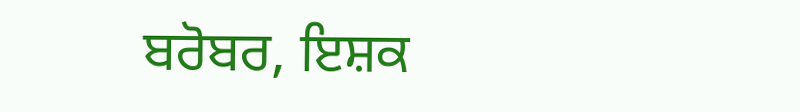ਬਰੋਬਰ, ਇਸ਼ਕ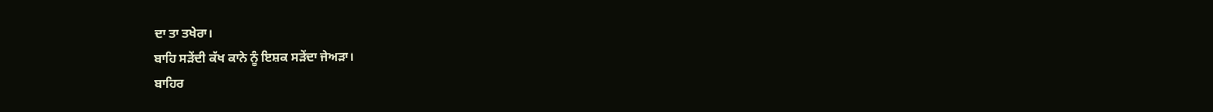ਦਾ ਤਾ ਤਖੇਰਾ।
ਬਾਹਿ ਸੜੇਂਦੀ ਕੱਖ ਕਾਨੇ ਨੂੰ ਇਸ਼ਕ ਸੜੇਂਦਾ ਜੇਅੜਾ।
ਬਾਹਿਰ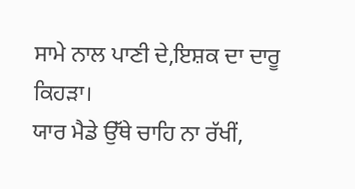ਸਾਮੇ ਨਾਲ ਪਾਣੀ ਦੇ,ਇਸ਼ਕ ਦਾ ਦਾਰੂ ਕਿਹੜਾ।
ਯਾਰ ਮੈਡੇ ਉੱਥੇ ਚਾਹਿ ਨਾ ਰੱਖੀਂ,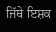ਜਿੱਥੇ ਇਸ਼ਕ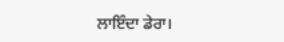ਲਾਇੰਦਾ ਡੇਰਾ।